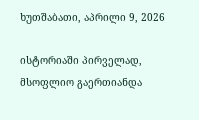ხუთშაბათი, აპრილი 9, 2026

ისტორიაში პირველად, მსოფლიო გაერთიანდა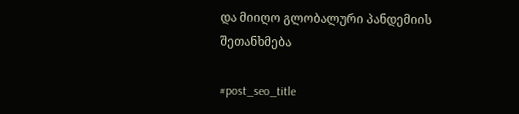და მიიღო გლობალური პანდემიის შეთანხმება

#post_seo_title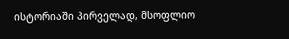ისტორიაში პირველად, მსოფლიო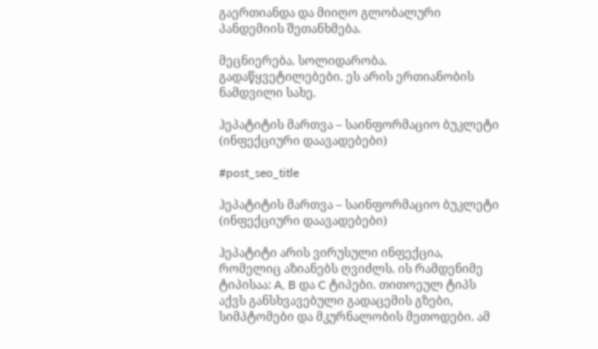გაერთიანდა და მიიღო გლობალური პანდემიის შეთანხმება.

მეცნიერება. სოლიდარობა. გადაწყვეტილებები. ეს არის ერთიანობის ნამდვილი სახე.

ჰეპატიტის მართვა – საინფორმაციო ბუკლეტი (ინფექციური დაავადებები)

#post_seo_title

ჰეპატიტის მართვა – საინფორმაციო ბუკლეტი (ინფექციური დაავადებები)

ჰეპატიტი არის ვირუსული ინფექცია, რომელიც აზიანებს ღვიძლს. ის რამდენიმე ტიპისაა: A, B და C ტიპები. თითოეულ ტიპს აქვს განსხვავებული გადაცემის გზები, სიმპტომები და მკურნალობის მეთოდები. ამ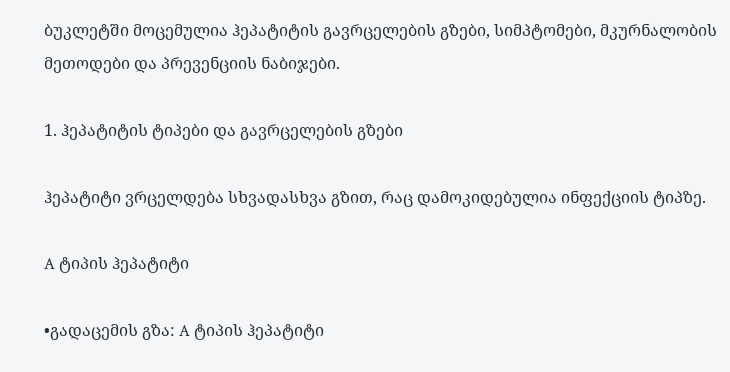ბუკლეტში მოცემულია ჰეპატიტის გავრცელების გზები, სიმპტომები, მკურნალობის მეთოდები და პრევენციის ნაბიჯები.

1. ჰეპატიტის ტიპები და გავრცელების გზები

ჰეპატიტი ვრცელდება სხვადასხვა გზით, რაც დამოკიდებულია ინფექციის ტიპზე.

A ტიპის ჰეპატიტი

•გადაცემის გზა: A ტიპის ჰეპატიტი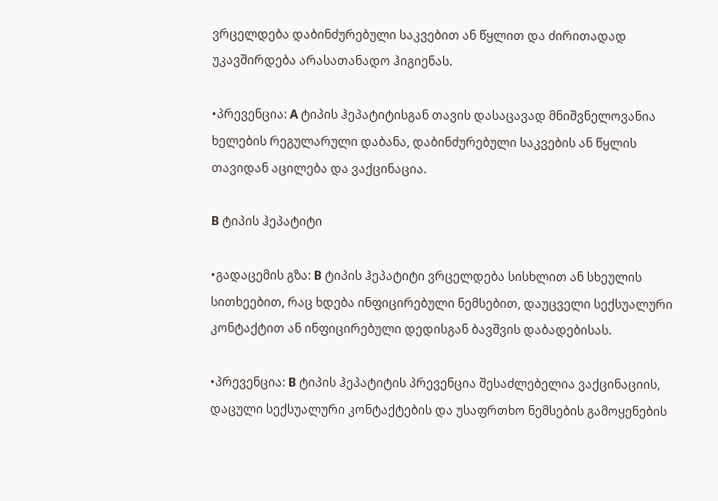ვრცელდება დაბინძურებული საკვებით ან წყლით და ძირითადად უკავშირდება არასათანადო ჰიგიენას.

•პრევენცია: A ტიპის ჰეპატიტისგან თავის დასაცავად მნიშვნელოვანია ხელების რეგულარული დაბანა, დაბინძურებული საკვების ან წყლის თავიდან აცილება და ვაქცინაცია.

B ტიპის ჰეპატიტი

•გადაცემის გზა: B ტიპის ჰეპატიტი ვრცელდება სისხლით ან სხეულის სითხეებით, რაც ხდება ინფიცირებული ნემსებით, დაუცველი სექსუალური კონტაქტით ან ინფიცირებული დედისგან ბავშვის დაბადებისას.

•პრევენცია: B ტიპის ჰეპატიტის პრევენცია შესაძლებელია ვაქცინაციის, დაცული სექსუალური კონტაქტების და უსაფრთხო ნემსების გამოყენების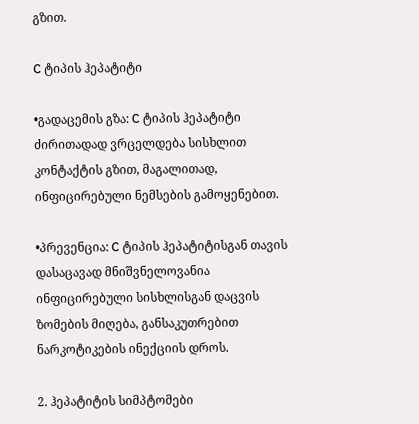გზით.

C ტიპის ჰეპატიტი

•გადაცემის გზა: C ტიპის ჰეპატიტი ძირითადად ვრცელდება სისხლით კონტაქტის გზით, მაგალითად, ინფიცირებული ნემსების გამოყენებით.

•პრევენცია: C ტიპის ჰეპატიტისგან თავის დასაცავად მნიშვნელოვანია ინფიცირებული სისხლისგან დაცვის ზომების მიღება, განსაკუთრებით ნარკოტიკების ინექციის დროს.

2. ჰეპატიტის სიმპტომები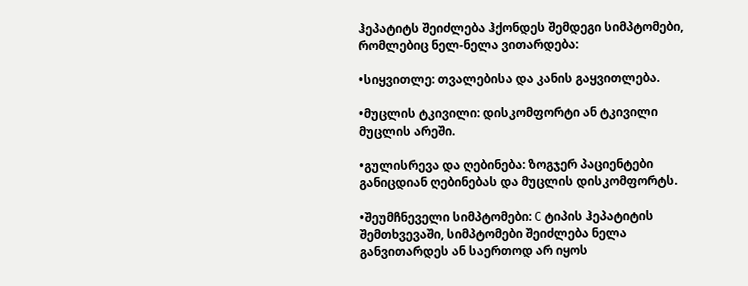ჰეპატიტს შეიძლება ჰქონდეს შემდეგი სიმპტომები, რომლებიც ნელ-ნელა ვითარდება:

•სიყვითლე: თვალებისა და კანის გაყვითლება.

•მუცლის ტკივილი: დისკომფორტი ან ტკივილი მუცლის არეში.

•გულისრევა და ღებინება: ზოგჯერ პაციენტები განიცდიან ღებინებას და მუცლის დისკომფორტს.

•შეუმჩნეველი სიმპტომები: C ტიპის ჰეპატიტის შემთხვევაში, სიმპტომები შეიძლება ნელა განვითარდეს ან საერთოდ არ იყოს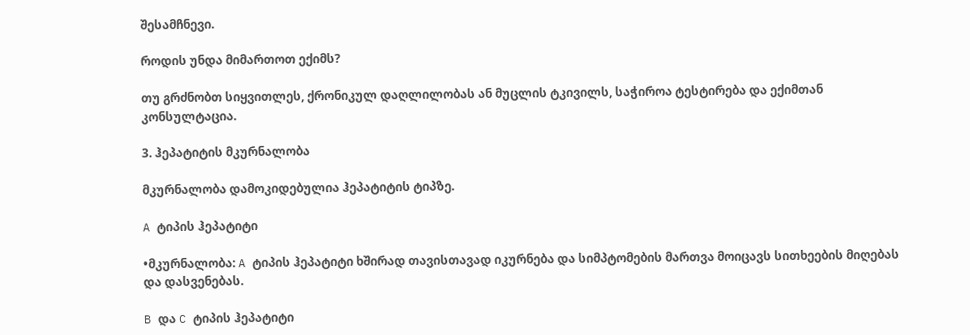შესამჩნევი.

როდის უნდა მიმართოთ ექიმს?

თუ გრძნობთ სიყვითლეს, ქრონიკულ დაღლილობას ან მუცლის ტკივილს, საჭიროა ტესტირება და ექიმთან კონსულტაცია.

3. ჰეპატიტის მკურნალობა

მკურნალობა დამოკიდებულია ჰეპატიტის ტიპზე.

A ტიპის ჰეპატიტი

•მკურნალობა: A ტიპის ჰეპატიტი ხშირად თავისთავად იკურნება და სიმპტომების მართვა მოიცავს სითხეების მიღებას და დასვენებას.

B და C ტიპის ჰეპატიტი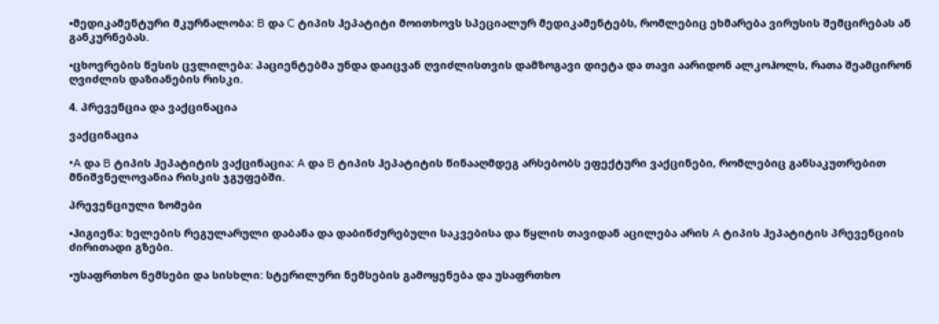•მედიკამენტური მკურნალობა: B და C ტიპის ჰეპატიტი მოითხოვს სპეციალურ მედიკამენტებს, რომლებიც ეხმარება ვირუსის შემცირებას ან განკურნებას.

•ცხოვრების წესის ცვლილება: პაციენტებმა უნდა დაიცვან ღვიძლისთვის დამზოგავი დიეტა და თავი აარიდონ ალკოჰოლს, რათა შეამცირონ ღვიძლის დაზიანების რისკი.

4. პრევენცია და ვაქცინაცია

ვაქცინაცია

•A და B ტიპის ჰეპატიტის ვაქცინაცია: A და B ტიპის ჰეპატიტის წინააღმდეგ არსებობს ეფექტური ვაქცინები, რომლებიც განსაკუთრებით მნიშვნელოვანია რისკის ჯგუფებში.

პრევენციული ზომები

•ჰიგიენა: ხელების რეგულარული დაბანა და დაბინძურებული საკვებისა და წყლის თავიდან აცილება არის A ტიპის ჰეპატიტის პრევენციის ძირითადი გზები.

•უსაფრთხო ნემსები და სისხლი: სტერილური ნემსების გამოყენება და უსაფრთხო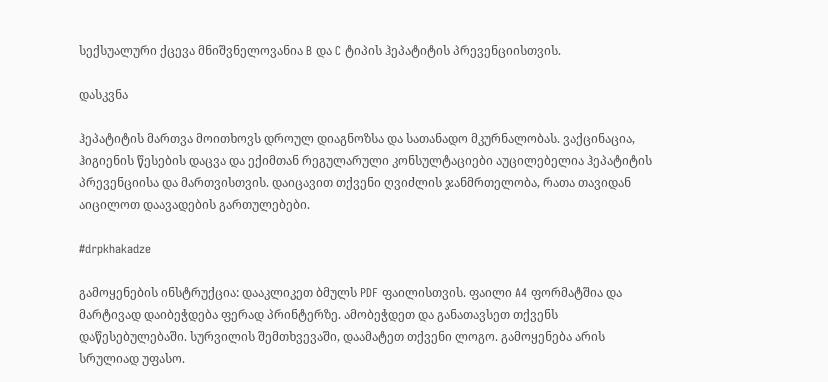სექსუალური ქცევა მნიშვნელოვანია B და C ტიპის ჰეპატიტის პრევენციისთვის.

დასკვნა

ჰეპატიტის მართვა მოითხოვს დროულ დიაგნოზსა და სათანადო მკურნალობას. ვაქცინაცია, ჰიგიენის წესების დაცვა და ექიმთან რეგულარული კონსულტაციები აუცილებელია ჰეპატიტის პრევენციისა და მართვისთვის. დაიცავით თქვენი ღვიძლის ჯანმრთელობა, რათა თავიდან აიცილოთ დაავადების გართულებები.

#drpkhakadze

გამოყენების ინსტრუქცია: დააკლიკეთ ბმულს PDF ფაილისთვის. ფაილი A4 ფორმატშია და მარტივად დაიბეჭდება ფერად პრინტერზე. ამობეჭდეთ და განათავსეთ თქვენს დაწესებულებაში. სურვილის შემთხვევაში, დაამატეთ თქვენი ლოგო. გამოყენება არის სრულიად უფასო.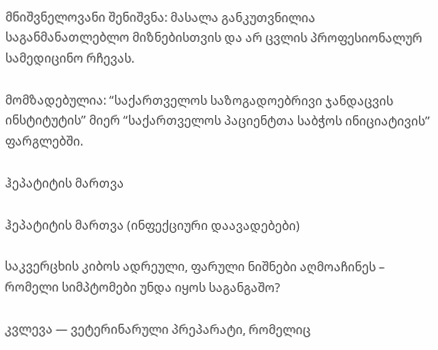მნიშვნელოვანი შენიშვნა: მასალა განკუთვნილია საგანმანათლებლო მიზნებისთვის და არ ცვლის პროფესიონალურ სამედიცინო რჩევას.

მომზადებულია: “საქართველოს საზოგადოებრივი ჯანდაცვის ინსტიტუტის” მიერ “საქართველოს პაციენტთა საბჭოს ინიციატივის” ფარგლებში.

ჰეპატიტის მართვა

ჰეპატიტის მართვა (ინფექციური დაავადებები)

საკვერცხის კიბოს ადრეული, ფარული ნიშნები აღმოაჩინეს – რომელი სიმპტომები უნდა იყოს საგანგაშო?

კვლევა — ვეტერინარული პრეპარატი, რომელიც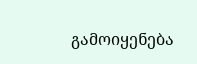გამოიყენება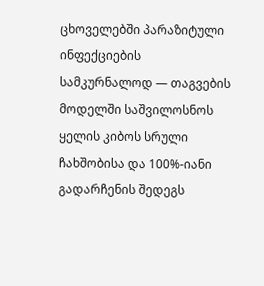ცხოველებში პარაზიტული ინფექციების სამკურნალოდ — თაგვების მოდელში საშვილოსნოს ყელის კიბოს სრული ჩახშობისა და 100%-იანი გადარჩენის შედეგს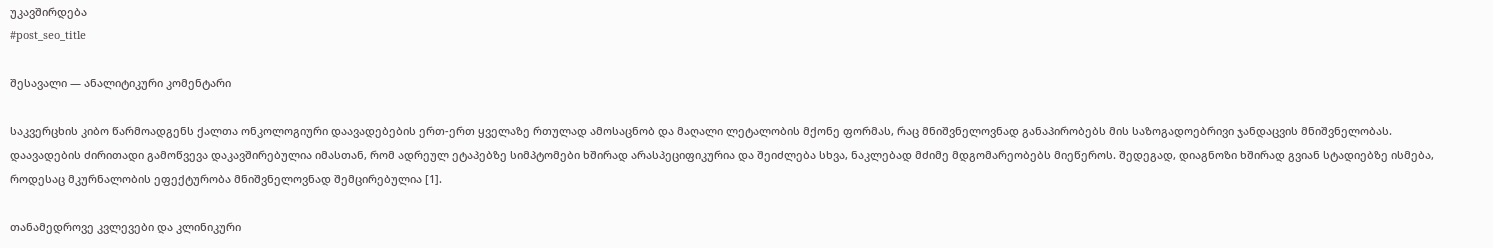უკავშირდება
#post_seo_title

შესავალი — ანალიტიკური კომენტარი

საკვერცხის კიბო წარმოადგენს ქალთა ონკოლოგიური დაავადებების ერთ-ერთ ყველაზე რთულად ამოსაცნობ და მაღალი ლეტალობის მქონე ფორმას, რაც მნიშვნელოვნად განაპირობებს მის საზოგადოებრივი ჯანდაცვის მნიშვნელობას. დაავადების ძირითადი გამოწვევა დაკავშირებულია იმასთან, რომ ადრეულ ეტაპებზე სიმპტომები ხშირად არასპეციფიკურია და შეიძლება სხვა, ნაკლებად მძიმე მდგომარეობებს მიეწეროს. შედეგად, დიაგნოზი ხშირად გვიან სტადიებზე ისმება, როდესაც მკურნალობის ეფექტურობა მნიშვნელოვნად შემცირებულია [1].

თანამედროვე კვლევები და კლინიკური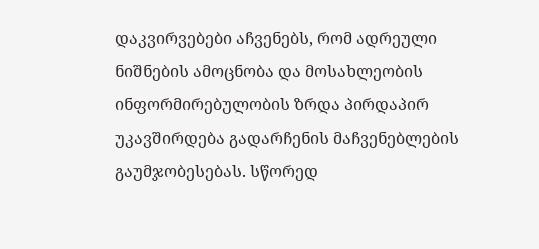დაკვირვებები აჩვენებს, რომ ადრეული ნიშნების ამოცნობა და მოსახლეობის ინფორმირებულობის ზრდა პირდაპირ უკავშირდება გადარჩენის მაჩვენებლების გაუმჯობესებას. სწორედ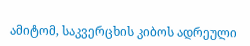ამიტომ, საკვერცხის კიბოს ადრეული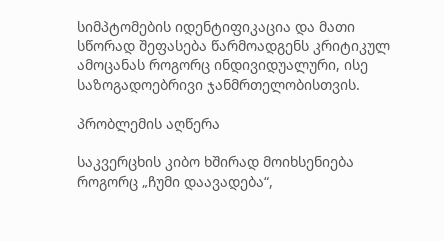სიმპტომების იდენტიფიკაცია და მათი სწორად შეფასება წარმოადგენს კრიტიკულ ამოცანას როგორც ინდივიდუალური, ისე საზოგადოებრივი ჯანმრთელობისთვის.

პრობლემის აღწერა

საკვერცხის კიბო ხშირად მოიხსენიება როგორც „ჩუმი დაავადება“,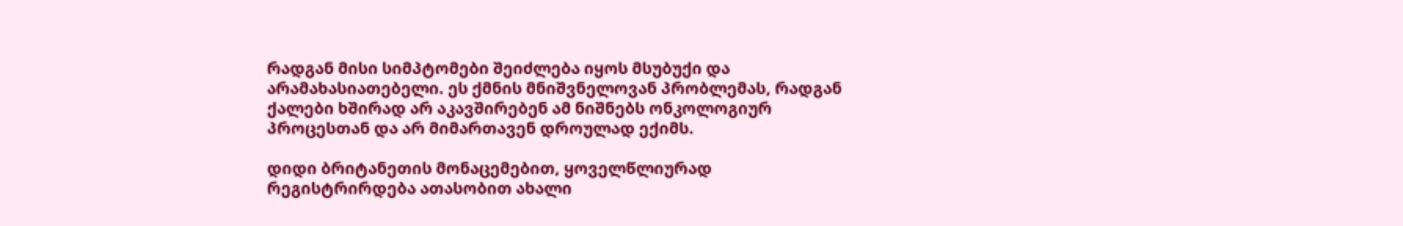რადგან მისი სიმპტომები შეიძლება იყოს მსუბუქი და არამახასიათებელი. ეს ქმნის მნიშვნელოვან პრობლემას, რადგან ქალები ხშირად არ აკავშირებენ ამ ნიშნებს ონკოლოგიურ პროცესთან და არ მიმართავენ დროულად ექიმს.

დიდი ბრიტანეთის მონაცემებით, ყოველწლიურად რეგისტრირდება ათასობით ახალი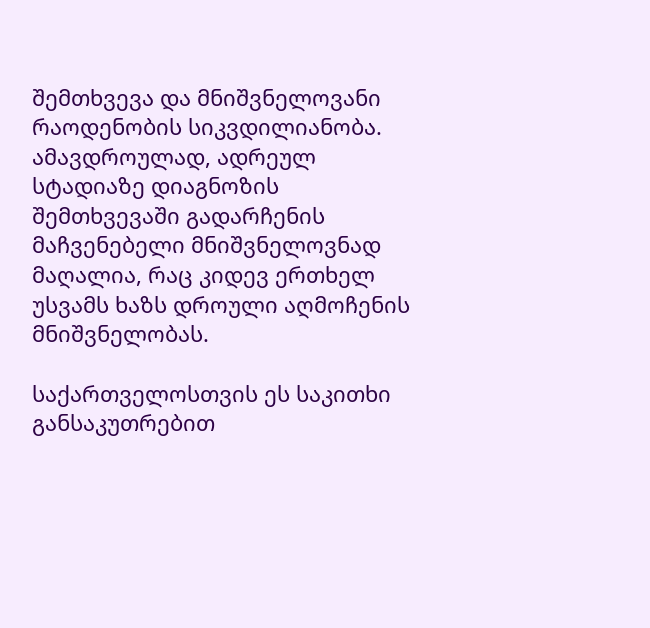შემთხვევა და მნიშვნელოვანი რაოდენობის სიკვდილიანობა. ამავდროულად, ადრეულ სტადიაზე დიაგნოზის შემთხვევაში გადარჩენის მაჩვენებელი მნიშვნელოვნად მაღალია, რაც კიდევ ერთხელ უსვამს ხაზს დროული აღმოჩენის მნიშვნელობას.

საქართველოსთვის ეს საკითხი განსაკუთრებით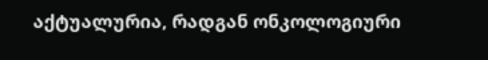აქტუალურია, რადგან ონკოლოგიური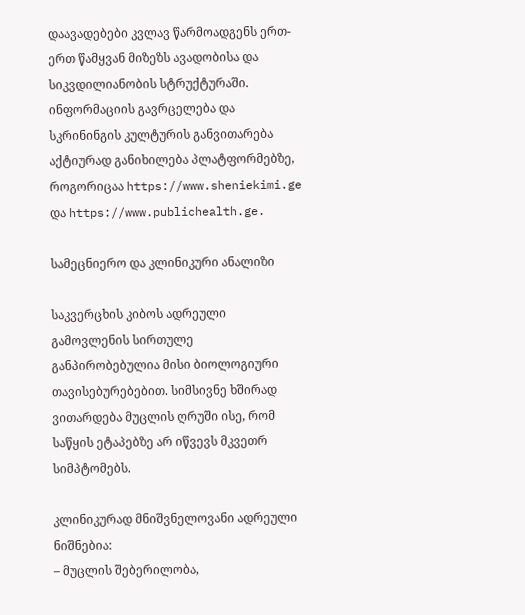დაავადებები კვლავ წარმოადგენს ერთ-ერთ წამყვან მიზეზს ავადობისა და სიკვდილიანობის სტრუქტურაში. ინფორმაციის გავრცელება და სკრინინგის კულტურის განვითარება აქტიურად განიხილება პლატფორმებზე, როგორიცაა https://www.sheniekimi.ge და https://www.publichealth.ge.

სამეცნიერო და კლინიკური ანალიზი

საკვერცხის კიბოს ადრეული გამოვლენის სირთულე განპირობებულია მისი ბიოლოგიური თავისებურებებით. სიმსივნე ხშირად ვითარდება მუცლის ღრუში ისე, რომ საწყის ეტაპებზე არ იწვევს მკვეთრ სიმპტომებს.

კლინიკურად მნიშვნელოვანი ადრეული ნიშნებია:
– მუცლის შებერილობა,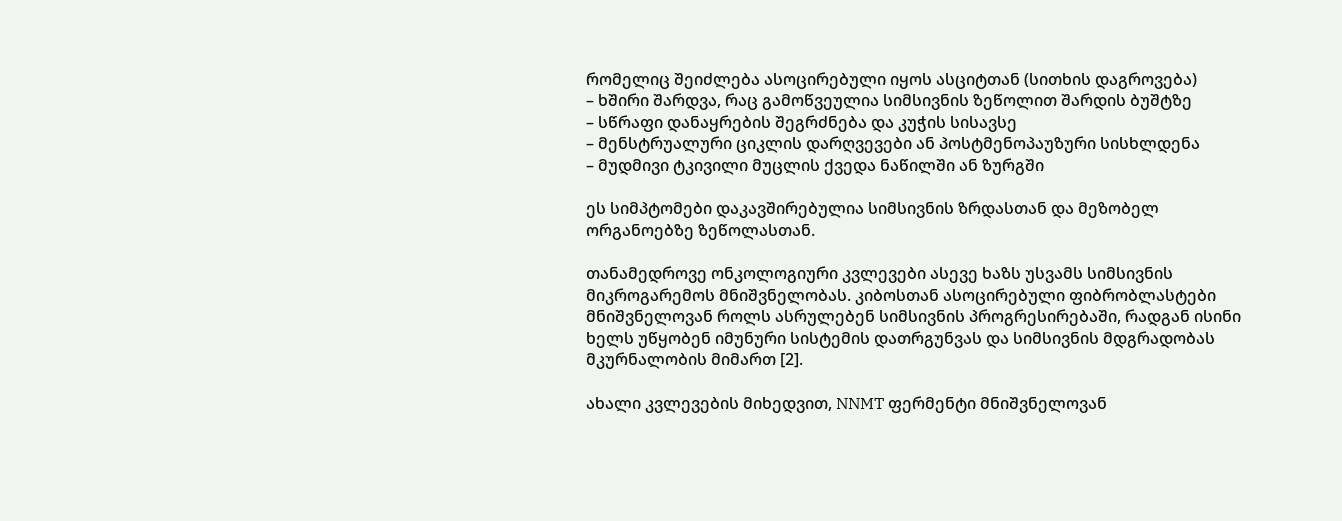რომელიც შეიძლება ასოცირებული იყოს ასციტთან (სითხის დაგროვება)
– ხშირი შარდვა, რაც გამოწვეულია სიმსივნის ზეწოლით შარდის ბუშტზე
– სწრაფი დანაყრების შეგრძნება და კუჭის სისავსე
– მენსტრუალური ციკლის დარღვევები ან პოსტმენოპაუზური სისხლდენა
– მუდმივი ტკივილი მუცლის ქვედა ნაწილში ან ზურგში

ეს სიმპტომები დაკავშირებულია სიმსივნის ზრდასთან და მეზობელ ორგანოებზე ზეწოლასთან.

თანამედროვე ონკოლოგიური კვლევები ასევე ხაზს უსვამს სიმსივნის მიკროგარემოს მნიშვნელობას. კიბოსთან ასოცირებული ფიბრობლასტები მნიშვნელოვან როლს ასრულებენ სიმსივნის პროგრესირებაში, რადგან ისინი ხელს უწყობენ იმუნური სისტემის დათრგუნვას და სიმსივნის მდგრადობას მკურნალობის მიმართ [2].

ახალი კვლევების მიხედვით, NNMT ფერმენტი მნიშვნელოვან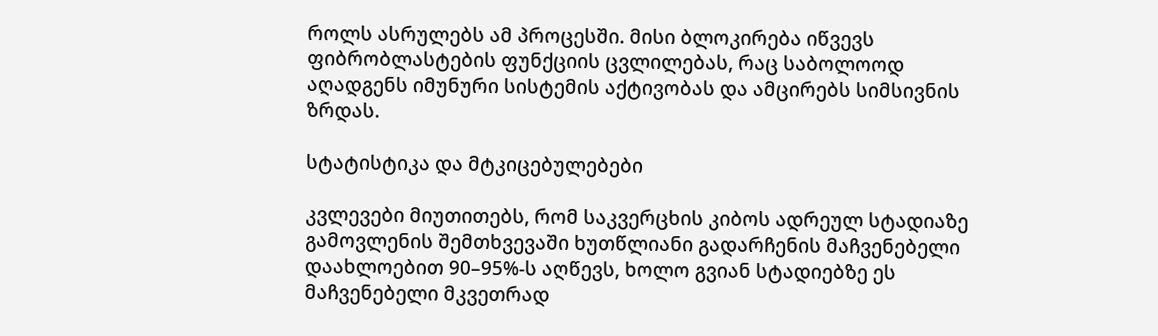როლს ასრულებს ამ პროცესში. მისი ბლოკირება იწვევს ფიბრობლასტების ფუნქციის ცვლილებას, რაც საბოლოოდ აღადგენს იმუნური სისტემის აქტივობას და ამცირებს სიმსივნის ზრდას.

სტატისტიკა და მტკიცებულებები

კვლევები მიუთითებს, რომ საკვერცხის კიბოს ადრეულ სტადიაზე გამოვლენის შემთხვევაში ხუთწლიანი გადარჩენის მაჩვენებელი დაახლოებით 90–95%-ს აღწევს, ხოლო გვიან სტადიებზე ეს მაჩვენებელი მკვეთრად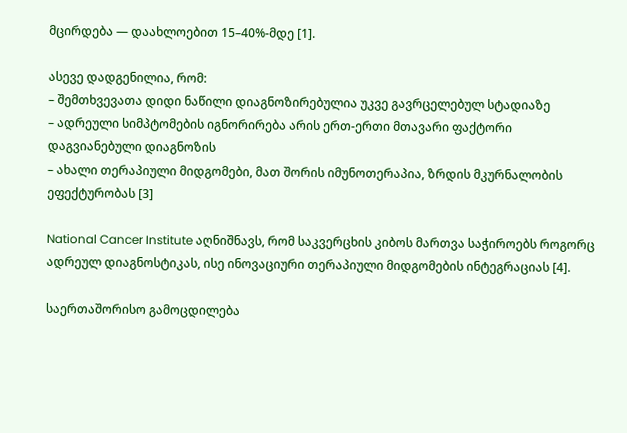მცირდება — დაახლოებით 15–40%-მდე [1].

ასევე დადგენილია, რომ:
– შემთხვევათა დიდი ნაწილი დიაგნოზირებულია უკვე გავრცელებულ სტადიაზე
– ადრეული სიმპტომების იგნორირება არის ერთ-ერთი მთავარი ფაქტორი დაგვიანებული დიაგნოზის
– ახალი თერაპიული მიდგომები, მათ შორის იმუნოთერაპია, ზრდის მკურნალობის ეფექტურობას [3]

National Cancer Institute აღნიშნავს, რომ საკვერცხის კიბოს მართვა საჭიროებს როგორც ადრეულ დიაგნოსტიკას, ისე ინოვაციური თერაპიული მიდგომების ინტეგრაციას [4].

საერთაშორისო გამოცდილება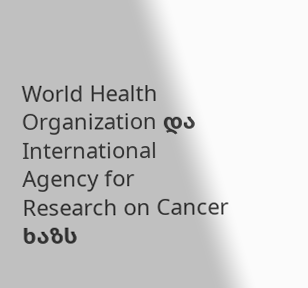World Health Organization და International Agency for Research on Cancer ხაზს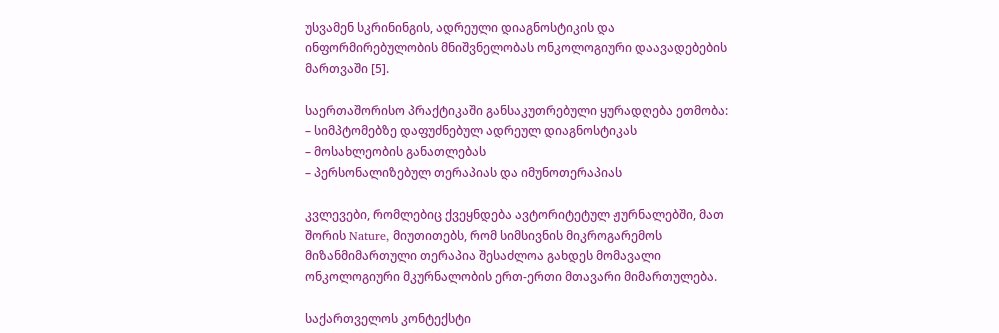უსვამენ სკრინინგის, ადრეული დიაგნოსტიკის და ინფორმირებულობის მნიშვნელობას ონკოლოგიური დაავადებების მართვაში [5].

საერთაშორისო პრაქტიკაში განსაკუთრებული ყურადღება ეთმობა:
– სიმპტომებზე დაფუძნებულ ადრეულ დიაგნოსტიკას
– მოსახლეობის განათლებას
– პერსონალიზებულ თერაპიას და იმუნოთერაპიას

კვლევები, რომლებიც ქვეყნდება ავტორიტეტულ ჟურნალებში, მათ შორის Nature, მიუთითებს, რომ სიმსივნის მიკროგარემოს მიზანმიმართული თერაპია შესაძლოა გახდეს მომავალი ონკოლოგიური მკურნალობის ერთ-ერთი მთავარი მიმართულება.

საქართველოს კონტექსტი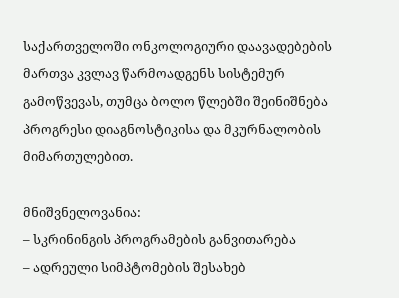საქართველოში ონკოლოგიური დაავადებების მართვა კვლავ წარმოადგენს სისტემურ გამოწვევას, თუმცა ბოლო წლებში შეინიშნება პროგრესი დიაგნოსტიკისა და მკურნალობის მიმართულებით.

მნიშვნელოვანია:
– სკრინინგის პროგრამების განვითარება
– ადრეული სიმპტომების შესახებ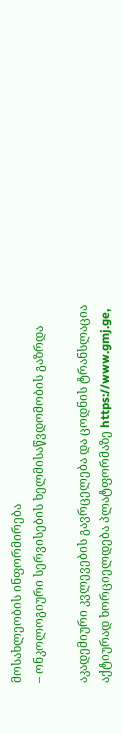მოსახლეობის ინფორმირება
– ონკოლოგიური სერვისების ხელმისაწვდომობის გაზრდა

აკადემიური კვლევების გავრცელება და ცოდნის ტრანსლაცია აქტიურად ხორციელდება პლატფორმაზე https://www.gmj.ge,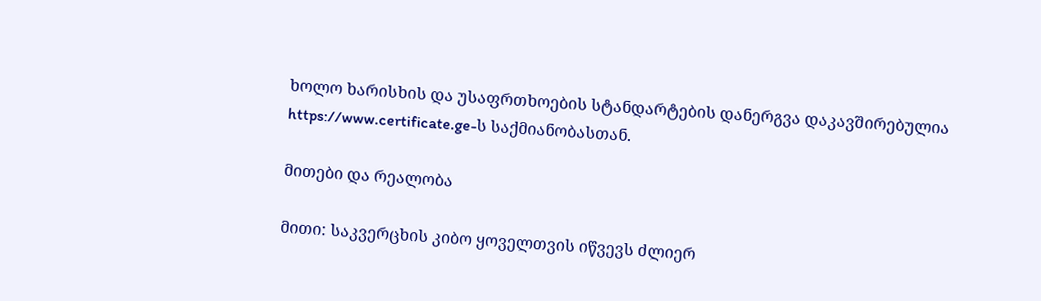ხოლო ხარისხის და უსაფრთხოების სტანდარტების დანერგვა დაკავშირებულია https://www.certificate.ge-ს საქმიანობასთან.

მითები და რეალობა

მითი: საკვერცხის კიბო ყოველთვის იწვევს ძლიერ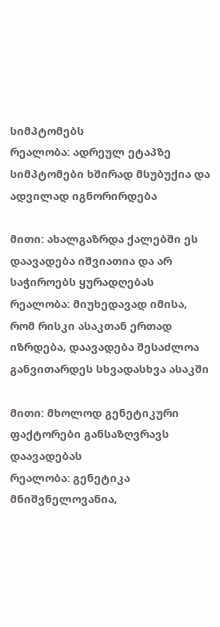სიმპტომებს
რეალობა: ადრეულ ეტაპზე სიმპტომები ხშირად მსუბუქია და ადვილად იგნორირდება

მითი: ახალგაზრდა ქალებში ეს დაავადება იშვიათია და არ საჭიროებს ყურადღებას
რეალობა: მიუხედავად იმისა, რომ რისკი ასაკთან ერთად იზრდება, დაავადება შესაძლოა განვითარდეს სხვადასხვა ასაკში

მითი: მხოლოდ გენეტიკური ფაქტორები განსაზღვრავს დაავადებას
რეალობა: გენეტიკა მნიშვნელოვანია,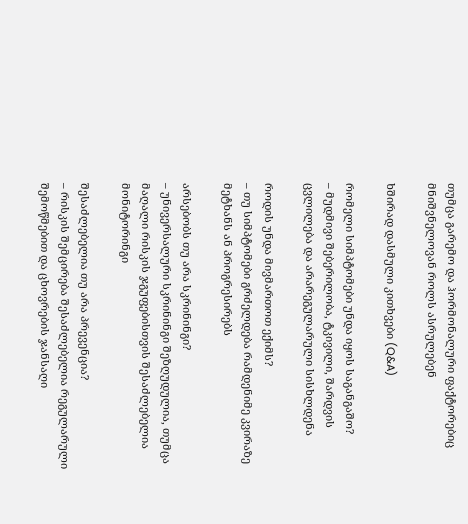თუმცა გარემო და ჰორმონალური ფაქტორებიც მნიშვნელოვან როლს ასრულებენ

ხშირად დასმული კითხვები (Q&A)

რომელი სიმპტომები უნდა იყოს საგანგაშო?
– მუდმივი შებერილობა, ტკივილი, შარდვის ცვლილება და არარეგულარული სისხლდენა

როდის უნდა მივმართოთ ექიმს?
– თუ სიმპტომები გრძელდება რამდენიმე კვირაზე მეტხანს ან პროგრესირებს

არსებობს თუ არა სკრინინგი?
– უნივერსალური სკრინინგი შეზღუდულია, თუმცა მაღალი რისკის ჯგუფებისთვის შესაძლებელია მონიტორინგი

შესაძლებელია თუ არა პრევენცია?
– რისკის შემცირება შესაძლებელია რეგულარული შემოწმებით და ცხოვრების ჯანსაღი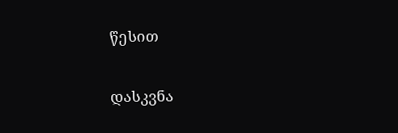წესით

დასკვნა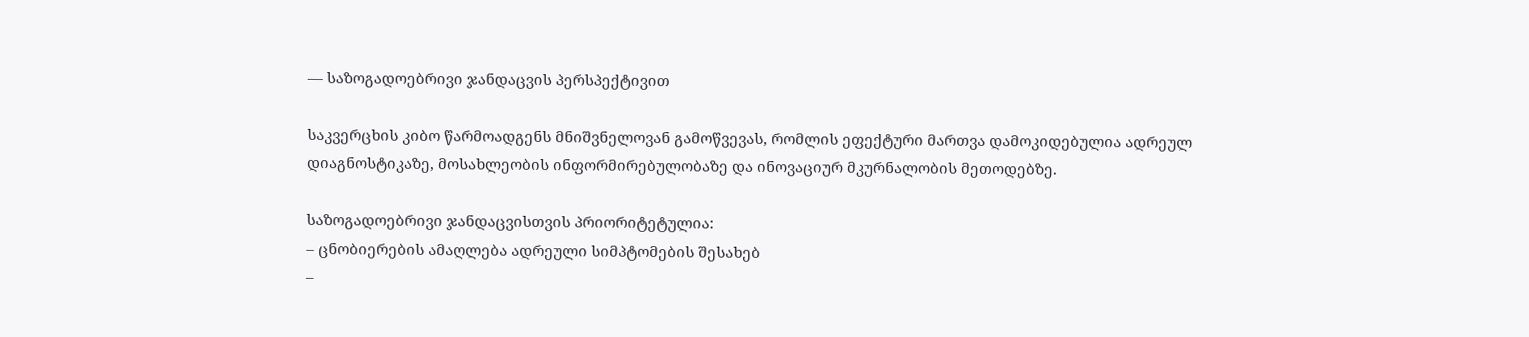— საზოგადოებრივი ჯანდაცვის პერსპექტივით

საკვერცხის კიბო წარმოადგენს მნიშვნელოვან გამოწვევას, რომლის ეფექტური მართვა დამოკიდებულია ადრეულ დიაგნოსტიკაზე, მოსახლეობის ინფორმირებულობაზე და ინოვაციურ მკურნალობის მეთოდებზე.

საზოგადოებრივი ჯანდაცვისთვის პრიორიტეტულია:
– ცნობიერების ამაღლება ადრეული სიმპტომების შესახებ
–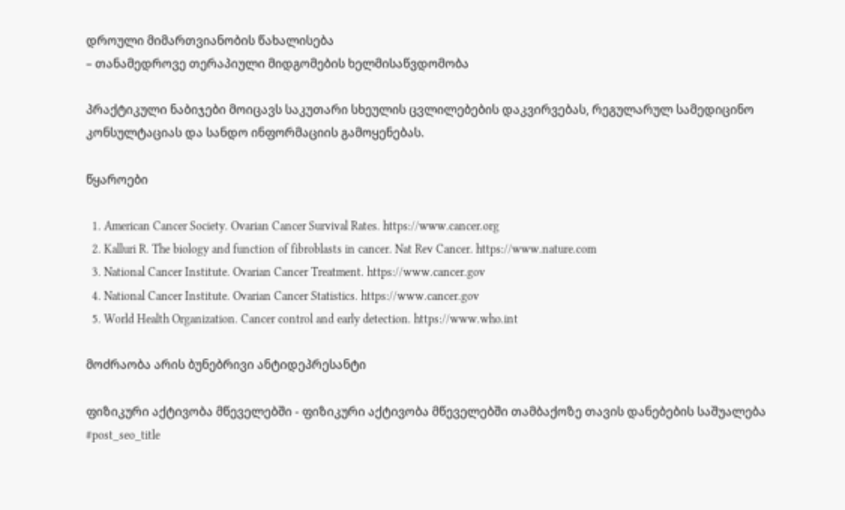დროული მიმართვიანობის წახალისება
– თანამედროვე თერაპიული მიდგომების ხელმისაწვდომობა

პრაქტიკული ნაბიჯები მოიცავს საკუთარი სხეულის ცვლილებების დაკვირვებას, რეგულარულ სამედიცინო კონსულტაციას და სანდო ინფორმაციის გამოყენებას.

წყაროები

  1. American Cancer Society. Ovarian Cancer Survival Rates. https://www.cancer.org
  2. Kalluri R. The biology and function of fibroblasts in cancer. Nat Rev Cancer. https://www.nature.com
  3. National Cancer Institute. Ovarian Cancer Treatment. https://www.cancer.gov
  4. National Cancer Institute. Ovarian Cancer Statistics. https://www.cancer.gov
  5. World Health Organization. Cancer control and early detection. https://www.who.int

მოძრაობა არის ბუნებრივი ანტიდეპრესანტი

ფიზიკური აქტივობა მწეველებში - ფიზიკური აქტივობა მწეველებში თამბაქოზე თავის დანებების საშუალება
#post_seo_title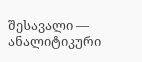შესავალი — ანალიტიკური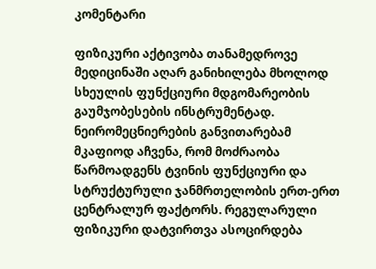კომენტარი

ფიზიკური აქტივობა თანამედროვე მედიცინაში აღარ განიხილება მხოლოდ სხეულის ფუნქციური მდგომარეობის გაუმჯობესების ინსტრუმენტად. ნეირომეცნიერების განვითარებამ მკაფიოდ აჩვენა, რომ მოძრაობა წარმოადგენს ტვინის ფუნქციური და სტრუქტურული ჯანმრთელობის ერთ-ერთ ცენტრალურ ფაქტორს. რეგულარული ფიზიკური დატვირთვა ასოცირდება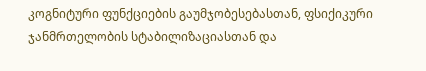კოგნიტური ფუნქციების გაუმჯობესებასთან, ფსიქიკური ჯანმრთელობის სტაბილიზაციასთან და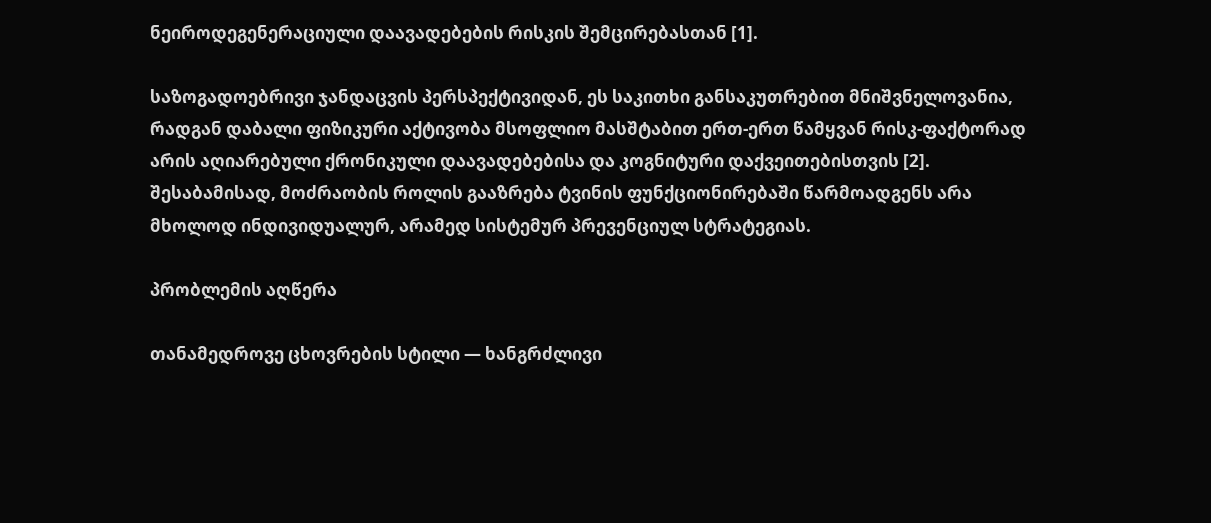ნეიროდეგენერაციული დაავადებების რისკის შემცირებასთან [1].

საზოგადოებრივი ჯანდაცვის პერსპექტივიდან, ეს საკითხი განსაკუთრებით მნიშვნელოვანია, რადგან დაბალი ფიზიკური აქტივობა მსოფლიო მასშტაბით ერთ-ერთ წამყვან რისკ-ფაქტორად არის აღიარებული ქრონიკული დაავადებებისა და კოგნიტური დაქვეითებისთვის [2]. შესაბამისად, მოძრაობის როლის გააზრება ტვინის ფუნქციონირებაში წარმოადგენს არა მხოლოდ ინდივიდუალურ, არამედ სისტემურ პრევენციულ სტრატეგიას.

პრობლემის აღწერა

თანამედროვე ცხოვრების სტილი — ხანგრძლივი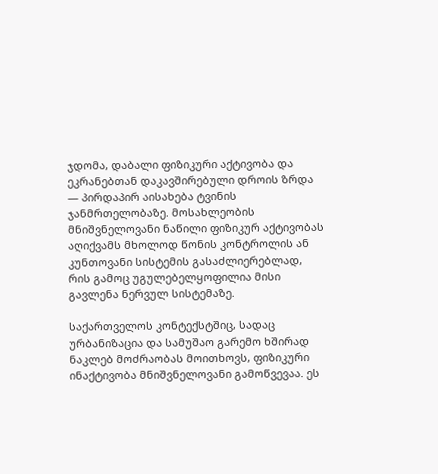ჯდომა, დაბალი ფიზიკური აქტივობა და ეკრანებთან დაკავშირებული დროის ზრდა — პირდაპირ აისახება ტვინის ჯანმრთელობაზე. მოსახლეობის მნიშვნელოვანი ნაწილი ფიზიკურ აქტივობას აღიქვამს მხოლოდ წონის კონტროლის ან კუნთოვანი სისტემის გასაძლიერებლად, რის გამოც უგულებელყოფილია მისი გავლენა ნერვულ სისტემაზე.

საქართველოს კონტექსტშიც, სადაც ურბანიზაცია და სამუშაო გარემო ხშირად ნაკლებ მოძრაობას მოითხოვს, ფიზიკური ინაქტივობა მნიშვნელოვანი გამოწვევაა. ეს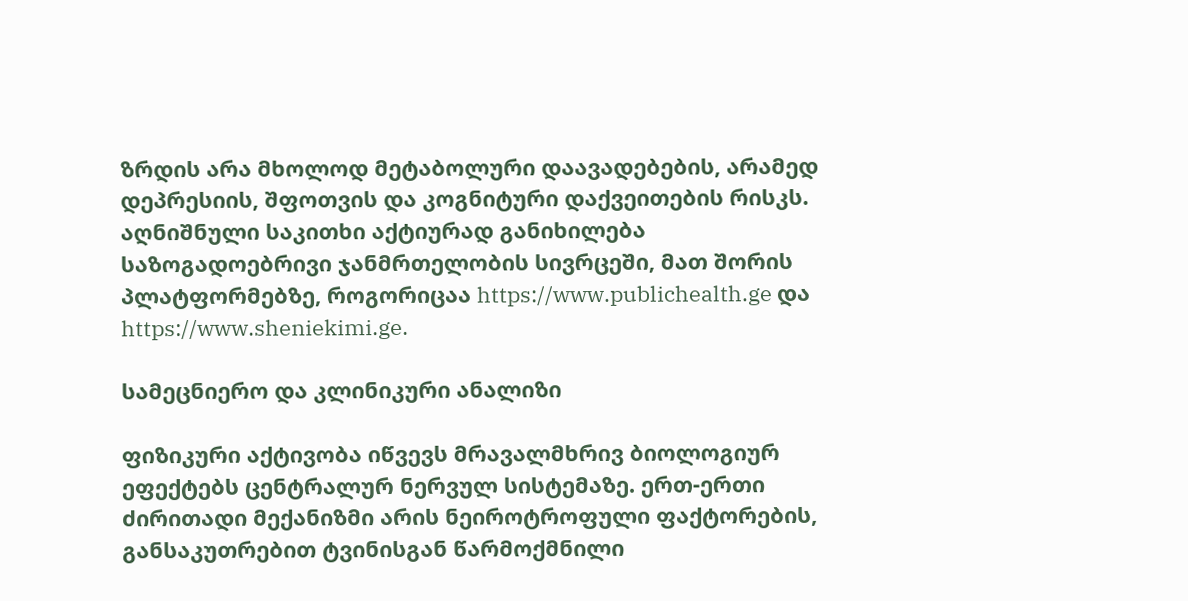ზრდის არა მხოლოდ მეტაბოლური დაავადებების, არამედ დეპრესიის, შფოთვის და კოგნიტური დაქვეითების რისკს. აღნიშნული საკითხი აქტიურად განიხილება საზოგადოებრივი ჯანმრთელობის სივრცეში, მათ შორის პლატფორმებზე, როგორიცაა https://www.publichealth.ge და https://www.sheniekimi.ge.

სამეცნიერო და კლინიკური ანალიზი

ფიზიკური აქტივობა იწვევს მრავალმხრივ ბიოლოგიურ ეფექტებს ცენტრალურ ნერვულ სისტემაზე. ერთ-ერთი ძირითადი მექანიზმი არის ნეიროტროფული ფაქტორების, განსაკუთრებით ტვინისგან წარმოქმნილი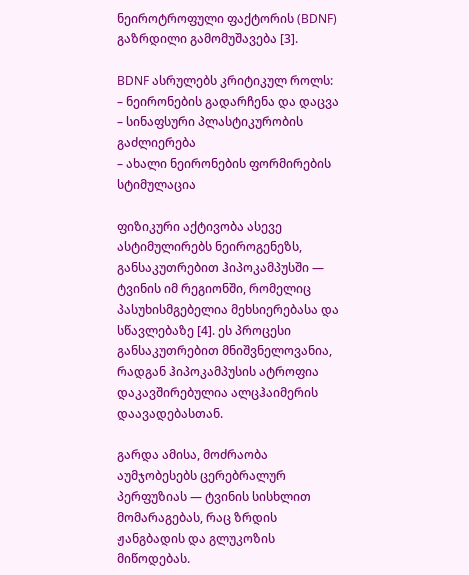ნეიროტროფული ფაქტორის (BDNF) გაზრდილი გამომუშავება [3].

BDNF ასრულებს კრიტიკულ როლს:
– ნეირონების გადარჩენა და დაცვა
– სინაფსური პლასტიკურობის გაძლიერება
– ახალი ნეირონების ფორმირების სტიმულაცია

ფიზიკური აქტივობა ასევე ასტიმულირებს ნეიროგენეზს, განსაკუთრებით ჰიპოკამპუსში — ტვინის იმ რეგიონში, რომელიც პასუხისმგებელია მეხსიერებასა და სწავლებაზე [4]. ეს პროცესი განსაკუთრებით მნიშვნელოვანია, რადგან ჰიპოკამპუსის ატროფია დაკავშირებულია ალცჰაიმერის დაავადებასთან.

გარდა ამისა, მოძრაობა აუმჯობესებს ცერებრალურ პერფუზიას — ტვინის სისხლით მომარაგებას, რაც ზრდის ჟანგბადის და გლუკოზის მიწოდებას.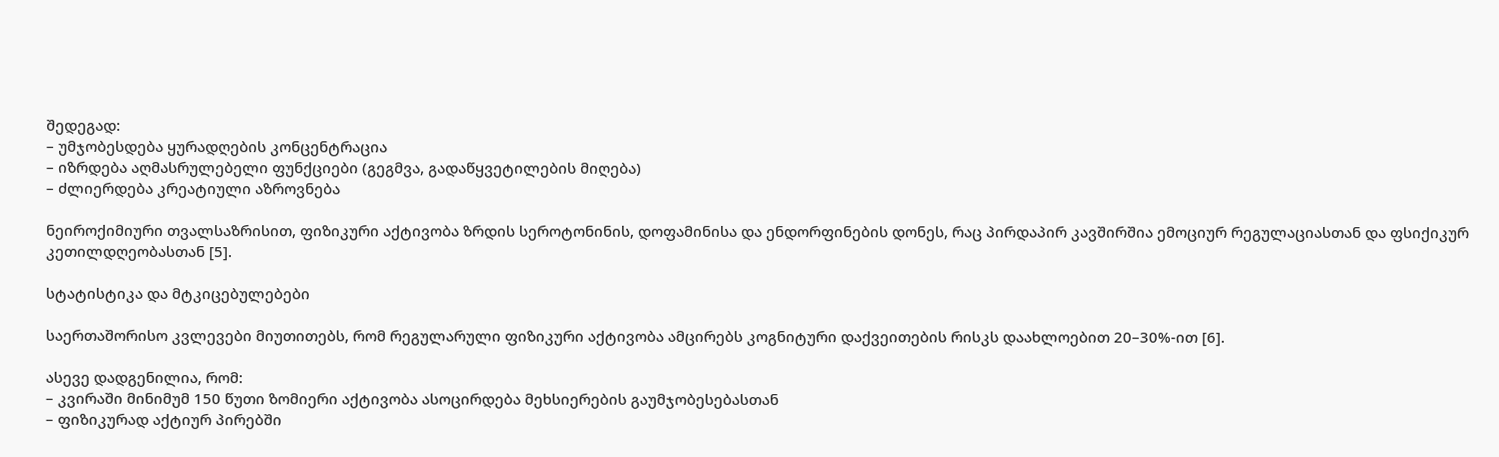შედეგად:
– უმჯობესდება ყურადღების კონცენტრაცია
– იზრდება აღმასრულებელი ფუნქციები (გეგმვა, გადაწყვეტილების მიღება)
– ძლიერდება კრეატიული აზროვნება

ნეიროქიმიური თვალსაზრისით, ფიზიკური აქტივობა ზრდის სეროტონინის, დოფამინისა და ენდორფინების დონეს, რაც პირდაპირ კავშირშია ემოციურ რეგულაციასთან და ფსიქიკურ კეთილდღეობასთან [5].

სტატისტიკა და მტკიცებულებები

საერთაშორისო კვლევები მიუთითებს, რომ რეგულარული ფიზიკური აქტივობა ამცირებს კოგნიტური დაქვეითების რისკს დაახლოებით 20–30%-ით [6].

ასევე დადგენილია, რომ:
– კვირაში მინიმუმ 150 წუთი ზომიერი აქტივობა ასოცირდება მეხსიერების გაუმჯობესებასთან
– ფიზიკურად აქტიურ პირებში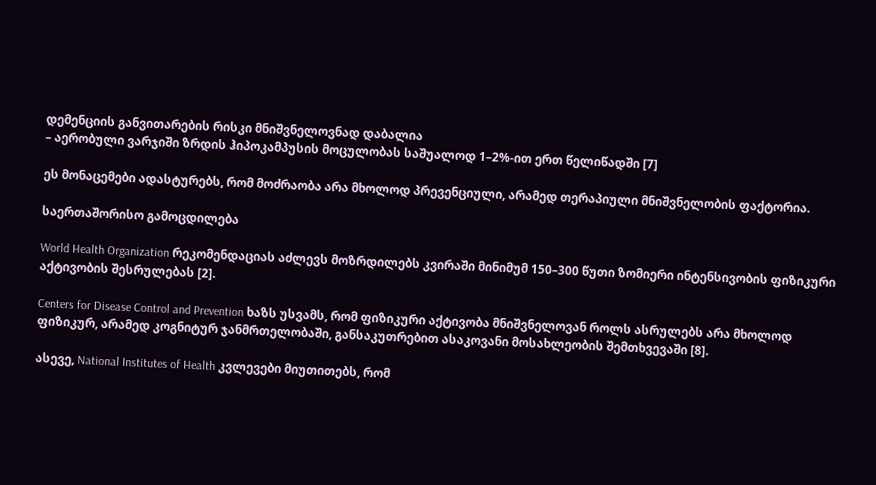დემენციის განვითარების რისკი მნიშვნელოვნად დაბალია
– აერობული ვარჯიში ზრდის ჰიპოკამპუსის მოცულობას საშუალოდ 1–2%-ით ერთ წელიწადში [7]

ეს მონაცემები ადასტურებს, რომ მოძრაობა არა მხოლოდ პრევენციული, არამედ თერაპიული მნიშვნელობის ფაქტორია.

საერთაშორისო გამოცდილება

World Health Organization რეკომენდაციას აძლევს მოზრდილებს კვირაში მინიმუმ 150–300 წუთი ზომიერი ინტენსივობის ფიზიკური აქტივობის შესრულებას [2].

Centers for Disease Control and Prevention ხაზს უსვამს, რომ ფიზიკური აქტივობა მნიშვნელოვან როლს ასრულებს არა მხოლოდ ფიზიკურ, არამედ კოგნიტურ ჯანმრთელობაში, განსაკუთრებით ასაკოვანი მოსახლეობის შემთხვევაში [8].

ასევე, National Institutes of Health კვლევები მიუთითებს, რომ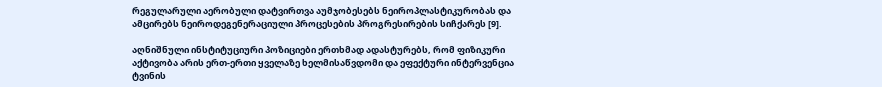რეგულარული აერობული დატვირთვა აუმჯობესებს ნეიროპლასტიკურობას და ამცირებს ნეიროდეგენერაციული პროცესების პროგრესირების სიჩქარეს [9].

აღნიშნული ინსტიტუციური პოზიციები ერთხმად ადასტურებს, რომ ფიზიკური აქტივობა არის ერთ-ერთი ყველაზე ხელმისაწვდომი და ეფექტური ინტერვენცია ტვინის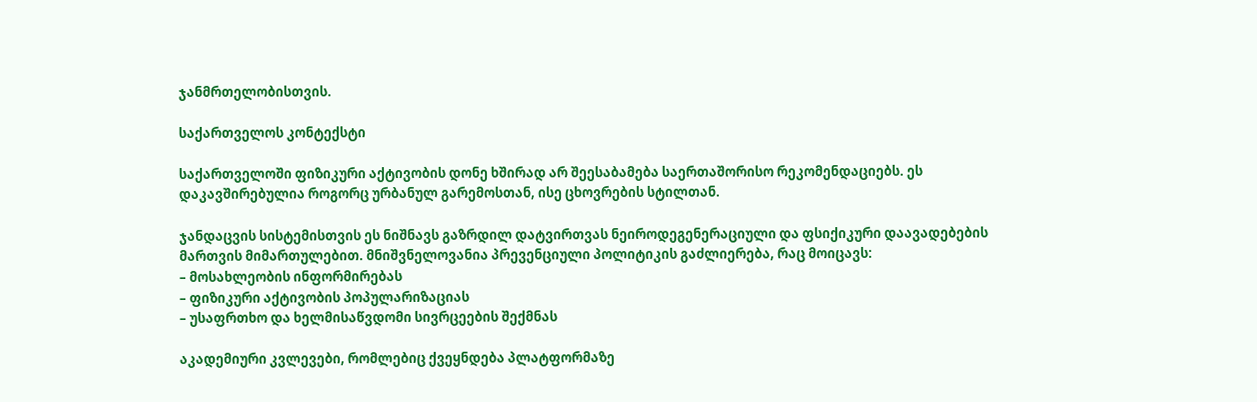ჯანმრთელობისთვის.

საქართველოს კონტექსტი

საქართველოში ფიზიკური აქტივობის დონე ხშირად არ შეესაბამება საერთაშორისო რეკომენდაციებს. ეს დაკავშირებულია როგორც ურბანულ გარემოსთან, ისე ცხოვრების სტილთან.

ჯანდაცვის სისტემისთვის ეს ნიშნავს გაზრდილ დატვირთვას ნეიროდეგენერაციული და ფსიქიკური დაავადებების მართვის მიმართულებით. მნიშვნელოვანია პრევენციული პოლიტიკის გაძლიერება, რაც მოიცავს:
– მოსახლეობის ინფორმირებას
– ფიზიკური აქტივობის პოპულარიზაციას
– უსაფრთხო და ხელმისაწვდომი სივრცეების შექმნას

აკადემიური კვლევები, რომლებიც ქვეყნდება პლატფორმაზე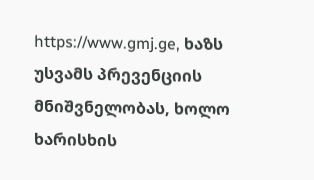https://www.gmj.ge, ხაზს უსვამს პრევენციის მნიშვნელობას, ხოლო ხარისხის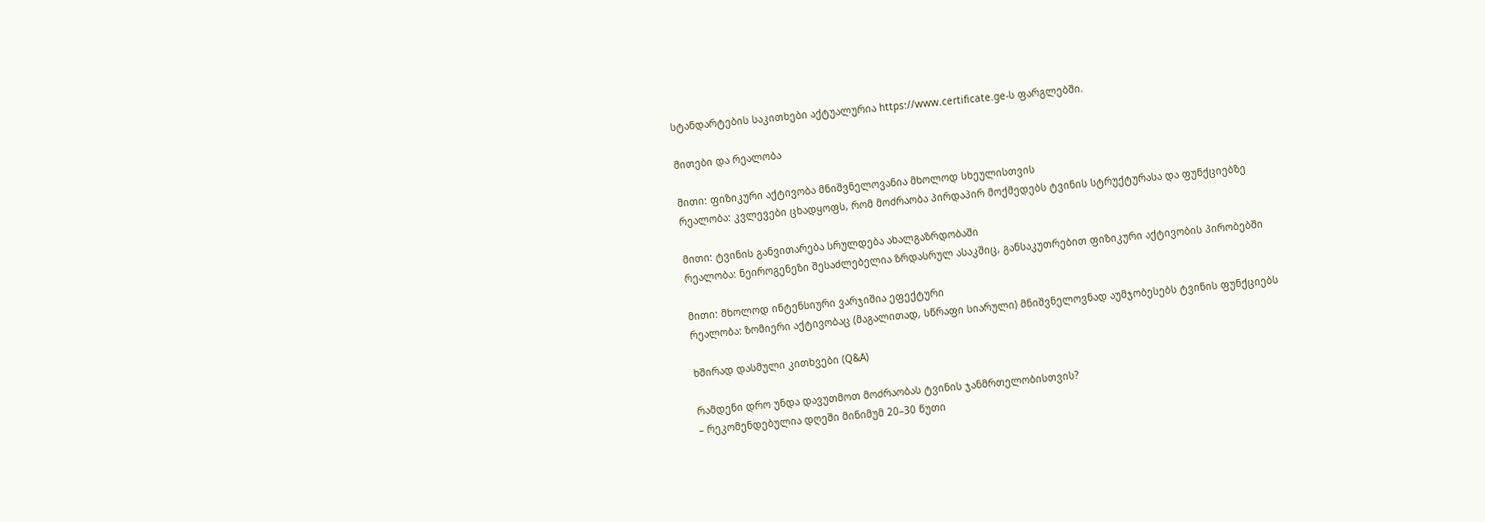სტანდარტების საკითხები აქტუალურია https://www.certificate.ge-ს ფარგლებში.

მითები და რეალობა

მითი: ფიზიკური აქტივობა მნიშვნელოვანია მხოლოდ სხეულისთვის
რეალობა: კვლევები ცხადყოფს, რომ მოძრაობა პირდაპირ მოქმედებს ტვინის სტრუქტურასა და ფუნქციებზე

მითი: ტვინის განვითარება სრულდება ახალგაზრდობაში
რეალობა: ნეიროგენეზი შესაძლებელია ზრდასრულ ასაკშიც, განსაკუთრებით ფიზიკური აქტივობის პირობებში

მითი: მხოლოდ ინტენსიური ვარჯიშია ეფექტური
რეალობა: ზომიერი აქტივობაც (მაგალითად, სწრაფი სიარული) მნიშვნელოვნად აუმჯობესებს ტვინის ფუნქციებს

ხშირად დასმული კითხვები (Q&A)

რამდენი დრო უნდა დავუთმოთ მოძრაობას ტვინის ჯანმრთელობისთვის?
– რეკომენდებულია დღეში მინიმუმ 20–30 წუთი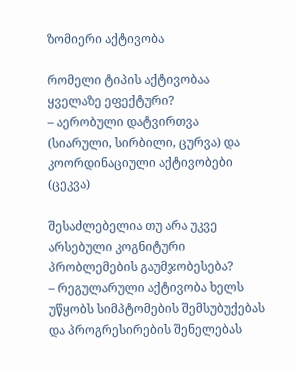ზომიერი აქტივობა

რომელი ტიპის აქტივობაა ყველაზე ეფექტური?
– აერობული დატვირთვა (სიარული, სირბილი, ცურვა) და კოორდინაციული აქტივობები (ცეკვა)

შესაძლებელია თუ არა უკვე არსებული კოგნიტური პრობლემების გაუმჯობესება?
– რეგულარული აქტივობა ხელს უწყობს სიმპტომების შემსუბუქებას და პროგრესირების შენელებას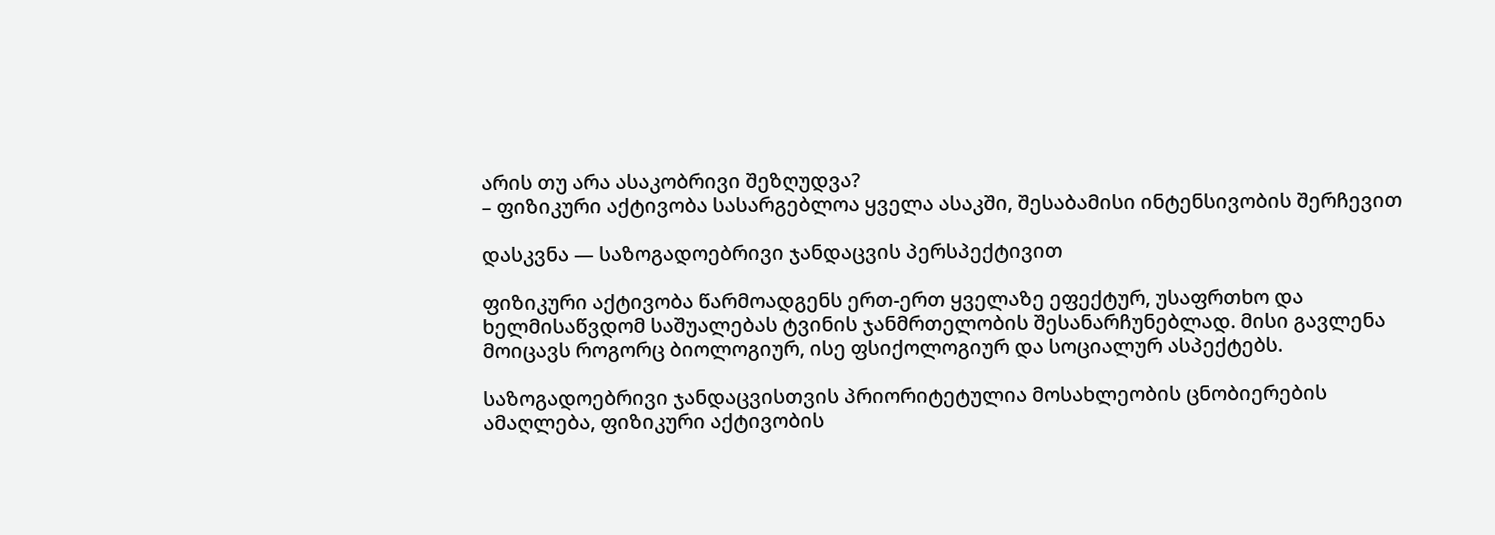არის თუ არა ასაკობრივი შეზღუდვა?
– ფიზიკური აქტივობა სასარგებლოა ყველა ასაკში, შესაბამისი ინტენსივობის შერჩევით

დასკვნა — საზოგადოებრივი ჯანდაცვის პერსპექტივით

ფიზიკური აქტივობა წარმოადგენს ერთ-ერთ ყველაზე ეფექტურ, უსაფრთხო და ხელმისაწვდომ საშუალებას ტვინის ჯანმრთელობის შესანარჩუნებლად. მისი გავლენა მოიცავს როგორც ბიოლოგიურ, ისე ფსიქოლოგიურ და სოციალურ ასპექტებს.

საზოგადოებრივი ჯანდაცვისთვის პრიორიტეტულია მოსახლეობის ცნობიერების ამაღლება, ფიზიკური აქტივობის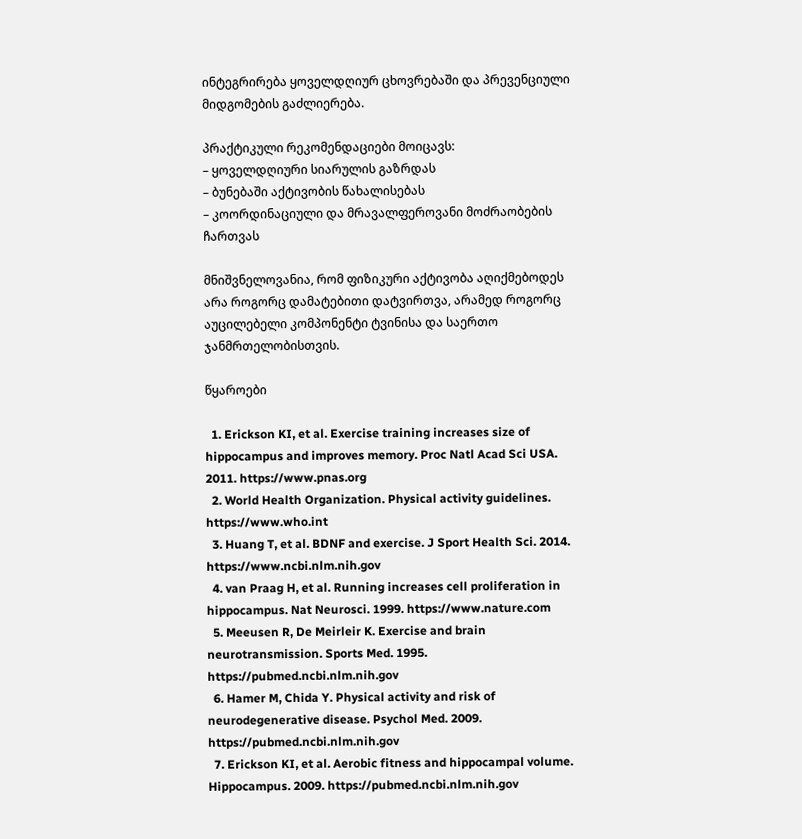ინტეგრირება ყოველდღიურ ცხოვრებაში და პრევენციული მიდგომების გაძლიერება.

პრაქტიკული რეკომენდაციები მოიცავს:
– ყოველდღიური სიარულის გაზრდას
– ბუნებაში აქტივობის წახალისებას
– კოორდინაციული და მრავალფეროვანი მოძრაობების ჩართვას

მნიშვნელოვანია, რომ ფიზიკური აქტივობა აღიქმებოდეს არა როგორც დამატებითი დატვირთვა, არამედ როგორც აუცილებელი კომპონენტი ტვინისა და საერთო ჯანმრთელობისთვის.

წყაროები

  1. Erickson KI, et al. Exercise training increases size of hippocampus and improves memory. Proc Natl Acad Sci USA. 2011. https://www.pnas.org
  2. World Health Organization. Physical activity guidelines. https://www.who.int
  3. Huang T, et al. BDNF and exercise. J Sport Health Sci. 2014. https://www.ncbi.nlm.nih.gov
  4. van Praag H, et al. Running increases cell proliferation in hippocampus. Nat Neurosci. 1999. https://www.nature.com
  5. Meeusen R, De Meirleir K. Exercise and brain neurotransmission. Sports Med. 1995. https://pubmed.ncbi.nlm.nih.gov
  6. Hamer M, Chida Y. Physical activity and risk of neurodegenerative disease. Psychol Med. 2009. https://pubmed.ncbi.nlm.nih.gov
  7. Erickson KI, et al. Aerobic fitness and hippocampal volume. Hippocampus. 2009. https://pubmed.ncbi.nlm.nih.gov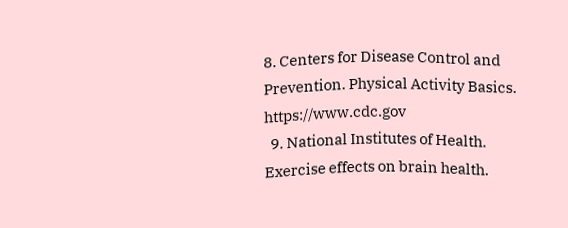8. Centers for Disease Control and Prevention. Physical Activity Basics. https://www.cdc.gov
  9. National Institutes of Health. Exercise effects on brain health.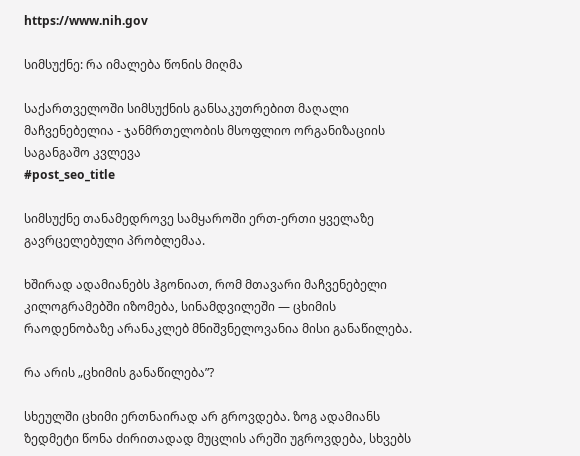https://www.nih.gov

სიმსუქნე: რა იმალება წონის მიღმა

საქართველოში სიმსუქნის განსაკუთრებით მაღალი მაჩვენებელია - ჯანმრთელობის მსოფლიო ორგანიზაციის საგანგაშო კვლევა
#post_seo_title

სიმსუქნე თანამედროვე სამყაროში ერთ-ერთი ყველაზე გავრცელებული პრობლემაა.

ხშირად ადამიანებს ჰგონიათ, რომ მთავარი მაჩვენებელი კილოგრამებში იზომება, სინამდვილეში — ცხიმის რაოდენობაზე არანაკლებ მნიშვნელოვანია მისი განაწილება.

რა არის „ცხიმის განაწილება”?

სხეულში ცხიმი ერთნაირად არ გროვდება. ზოგ ადამიანს ზედმეტი წონა ძირითადად მუცლის არეში უგროვდება, სხვებს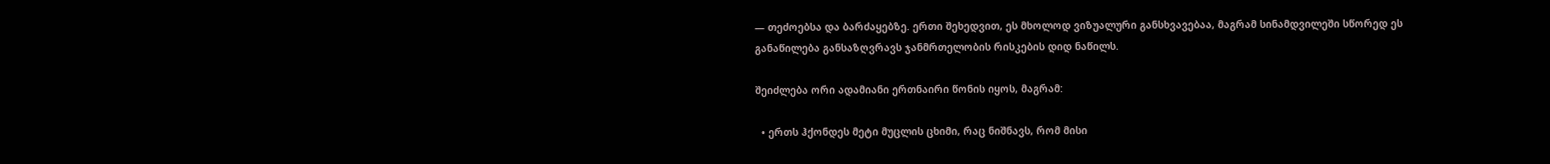— თეძოებსა და ბარძაყებზე. ერთი შეხედვით, ეს მხოლოდ ვიზუალური განსხვავებაა, მაგრამ სინამდვილეში სწორედ ეს განაწილება განსაზღვრავს ჯანმრთელობის რისკების დიდ ნაწილს.

შეიძლება ორი ადამიანი ერთნაირი წონის იყოს, მაგრამ:

  • ერთს ჰქონდეს მეტი მუცლის ცხიმი, რაც ნიშნავს, რომ მისი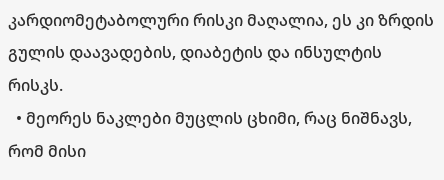კარდიომეტაბოლური რისკი მაღალია, ეს კი ზრდის გულის დაავადების, დიაბეტის და ინსულტის რისკს.
  • მეორეს ნაკლები მუცლის ცხიმი, რაც ნიშნავს, რომ მისი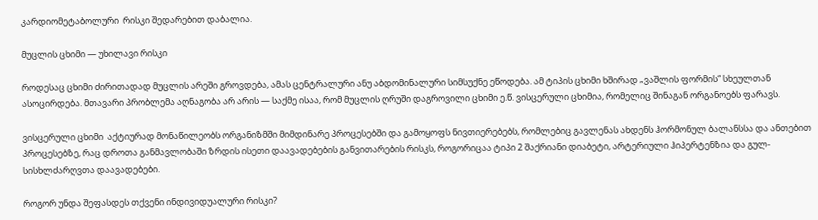კარდიომეტაბოლური  რისკი შედარებით დაბალია.

მუცლის ცხიმი — უხილავი რისკი

როდესაც ცხიმი ძირითადად მუცლის არეში გროვდება, ამას ცენტრალური ანუ აბდომინალური სიმსუქნე ეწოდება. ამ ტიპის ცხიმი ხშირად „ვაშლის ფორმის“ სხეულთან ასოცირდება. მთავარი პრობლემა აღნაგობა არ არის — საქმე ისაა, რომ მუცლის ღრუში დაგროვილი ცხიმი ე.წ. ვისცერული ცხიმია, რომელიც შინაგან ორგანოებს ფარავს.

ვისცერული ცხიმი  აქტიურად მონაწილეობს ორგანიზმში მიმდინარე პროცესებში და გამოყოფს ნივთიერებებს, რომლებიც გავლენას ახდენს ჰორმონულ ბალანსსა და ანთებით პროცესებზე, რაც დროთა განმავლობაში ზრდის ისეთი დაავადებების განვითარების რისკს, როგორიცაა ტიპი 2 შაქრიანი დიაბეტი, არტერიული ჰიპერტენზია და გულ-სისხლძარღვთა დაავადებები.

როგორ უნდა შეფასდეს თქვენი ინდივიდუალური რისკი?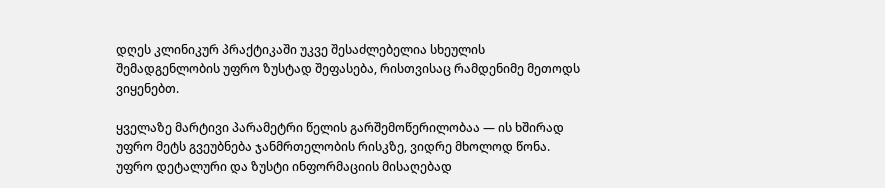დღეს კლინიკურ პრაქტიკაში უკვე შესაძლებელია სხეულის შემადგენლობის უფრო ზუსტად შეფასება, რისთვისაც რამდენიმე მეთოდს ვიყენებთ.

ყველაზე მარტივი პარამეტრი წელის გარშემოწერილობაა — ის ხშირად უფრო მეტს გვეუბნება ჯანმრთელობის რისკზე, ვიდრე მხოლოდ წონა. უფრო დეტალური და ზუსტი ინფორმაციის მისაღებად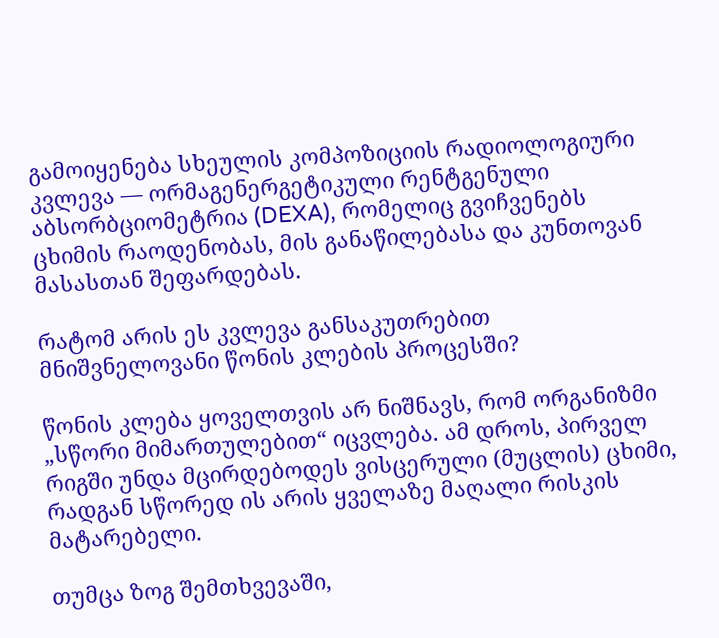გამოიყენება სხეულის კომპოზიციის რადიოლოგიური კვლევა — ორმაგენერგეტიკული რენტგენული აბსორბციომეტრია (DEXA), რომელიც გვიჩვენებს ცხიმის რაოდენობას, მის განაწილებასა და კუნთოვან მასასთან შეფარდებას.

რატომ არის ეს კვლევა განსაკუთრებით მნიშვნელოვანი წონის კლების პროცესში?

წონის კლება ყოველთვის არ ნიშნავს, რომ ორგანიზმი „სწორი მიმართულებით“ იცვლება. ამ დროს, პირველ რიგში უნდა მცირდებოდეს ვისცერული (მუცლის) ცხიმი, რადგან სწორედ ის არის ყველაზე მაღალი რისკის მატარებელი.

თუმცა ზოგ შემთხვევაში,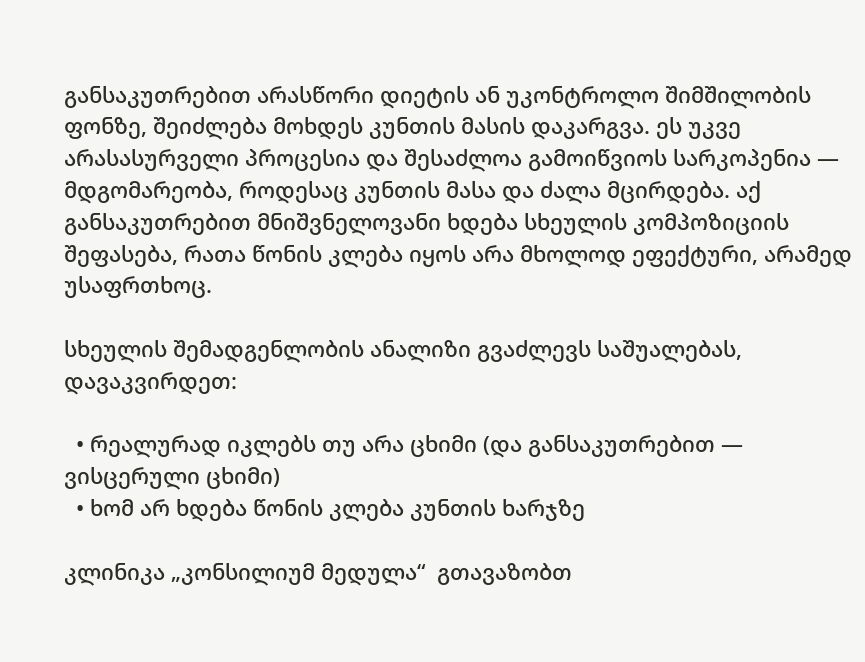განსაკუთრებით არასწორი დიეტის ან უკონტროლო შიმშილობის ფონზე, შეიძლება მოხდეს კუნთის მასის დაკარგვა. ეს უკვე არასასურველი პროცესია და შესაძლოა გამოიწვიოს სარკოპენია — მდგომარეობა, როდესაც კუნთის მასა და ძალა მცირდება. აქ განსაკუთრებით მნიშვნელოვანი ხდება სხეულის კომპოზიციის შეფასება, რათა წონის კლება იყოს არა მხოლოდ ეფექტური, არამედ უსაფრთხოც.

სხეულის შემადგენლობის ანალიზი გვაძლევს საშუალებას, დავაკვირდეთ:

  • რეალურად იკლებს თუ არა ცხიმი (და განსაკუთრებით — ვისცერული ცხიმი)
  • ხომ არ ხდება წონის კლება კუნთის ხარჯზე

კლინიკა „კონსილიუმ მედულა“  გთავაზობთ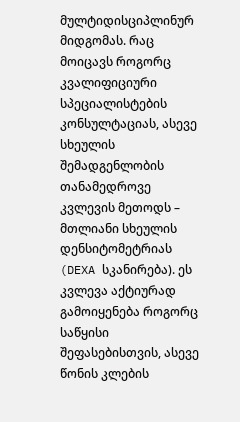მულტიდისციპლინურ მიდგომას. რაც მოიცავს როგორც კვალიფიციური სპეციალისტების კონსულტაციას, ასევე სხეულის შემადგენლობის თანამედროვე კვლევის მეთოდს – მთლიანი სხეულის დენსიტომეტრიას (DEXA სკანირება). ეს კვლევა აქტიურად გამოიყენება როგორც საწყისი შეფასებისთვის, ასევე წონის კლების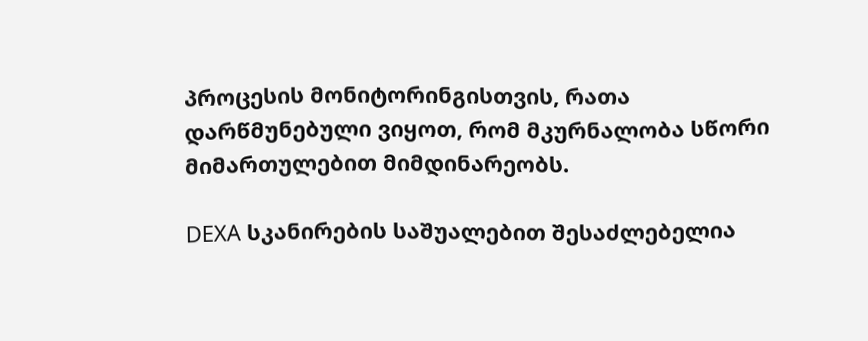პროცესის მონიტორინგისთვის, რათა დარწმუნებული ვიყოთ, რომ მკურნალობა სწორი მიმართულებით მიმდინარეობს.

DEXA სკანირების საშუალებით შესაძლებელია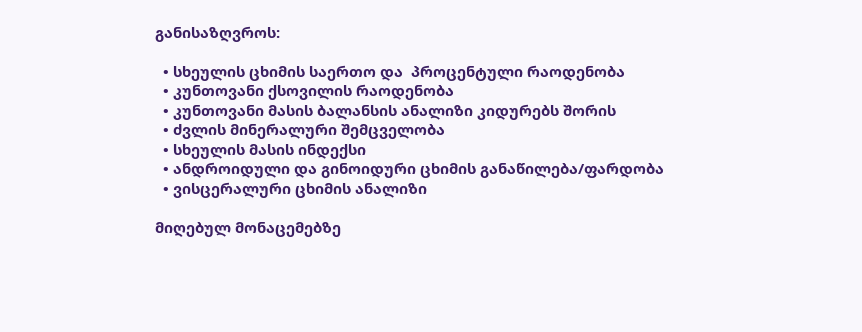განისაზღვროს:

  • სხეულის ცხიმის საერთო და  პროცენტული რაოდენობა
  • კუნთოვანი ქსოვილის რაოდენობა
  • კუნთოვანი მასის ბალანსის ანალიზი კიდურებს შორის
  • ძვლის მინერალური შემცველობა
  • სხეულის მასის ინდექსი
  • ანდროიდული და გინოიდური ცხიმის განაწილება/ფარდობა
  • ვისცერალური ცხიმის ანალიზი

მიღებულ მონაცემებზე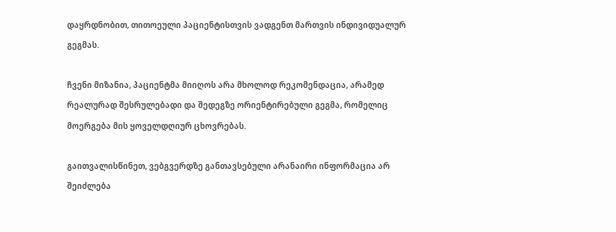დაყრდნობით, თითოეული პაციენტისთვის ვადგენთ მართვის ინდივიდუალურ გეგმას.

ჩვენი მიზანია, პაციენტმა მიიღოს არა მხოლოდ რეკომენდაცია, არამედ რეალურად შესრულებადი და შედეგზე ორიენტირებული გეგმა, რომელიც მოერგება მის ყოველდღიურ ცხოვრებას.

გაითვალისწინეთ, ვებგვერდზე განთავსებული არანაირი ინფორმაცია არ შეიძლება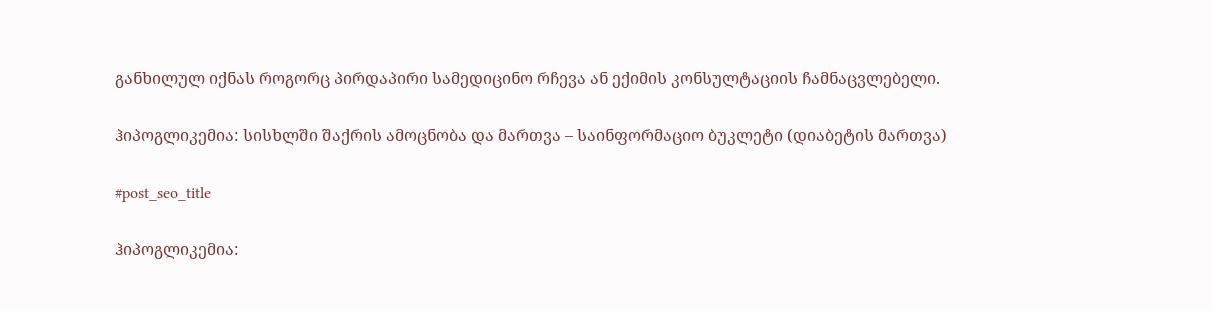განხილულ იქნას როგორც პირდაპირი სამედიცინო რჩევა ან ექიმის კონსულტაციის ჩამნაცვლებელი.

ჰიპოგლიკემია: სისხლში შაქრის ამოცნობა და მართვა – საინფორმაციო ბუკლეტი (დიაბეტის მართვა)

#post_seo_title

ჰიპოგლიკემია: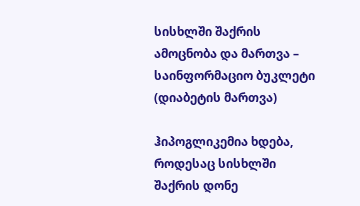სისხლში შაქრის ამოცნობა და მართვა – საინფორმაციო ბუკლეტი (დიაბეტის მართვა)

ჰიპოგლიკემია ხდება, როდესაც სისხლში შაქრის დონე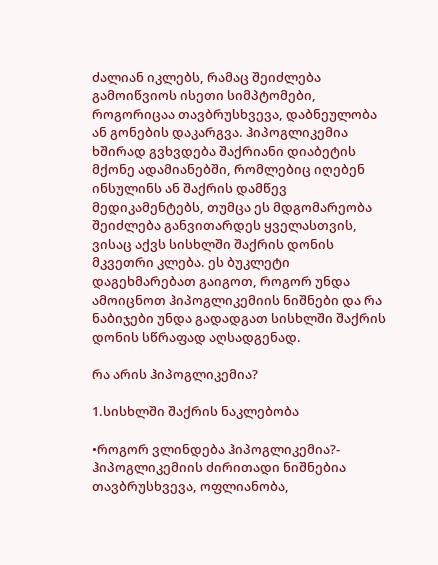ძალიან იკლებს, რამაც შეიძლება გამოიწვიოს ისეთი სიმპტომები, როგორიცაა თავბრუსხვევა, დაბნეულობა ან გონების დაკარგვა. ჰიპოგლიკემია ხშირად გვხვდება შაქრიანი დიაბეტის მქონე ადამიანებში, რომლებიც იღებენ ინსულინს ან შაქრის დამწევ მედიკამენტებს, თუმცა ეს მდგომარეობა შეიძლება განვითარდეს ყველასთვის, ვისაც აქვს სისხლში შაქრის დონის მკვეთრი კლება. ეს ბუკლეტი დაგეხმარებათ გაიგოთ, როგორ უნდა ამოიცნოთ ჰიპოგლიკემიის ნიშნები და რა ნაბიჯები უნდა გადადგათ სისხლში შაქრის დონის სწრაფად აღსადგენად.

რა არის ჰიპოგლიკემია?

1.სისხლში შაქრის ნაკლებობა

•როგორ ვლინდება ჰიპოგლიკემია?- ჰიპოგლიკემიის ძირითადი ნიშნებია თავბრუსხვევა, ოფლიანობა,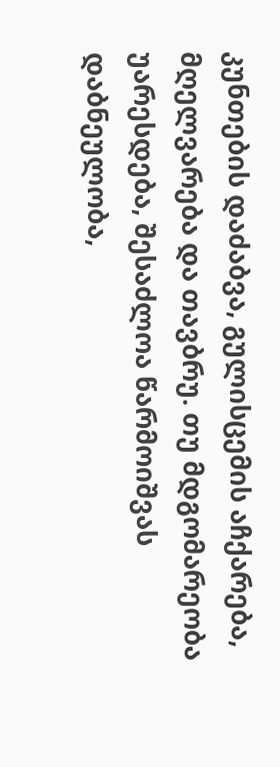კუნთების დაძაბვა, გულისცემის აჩქარება, მღელვარება და თავბრუ. თუ მდგომარეობა უარესდება, შესაძლოა წარმოიშვას დაბნეულობა,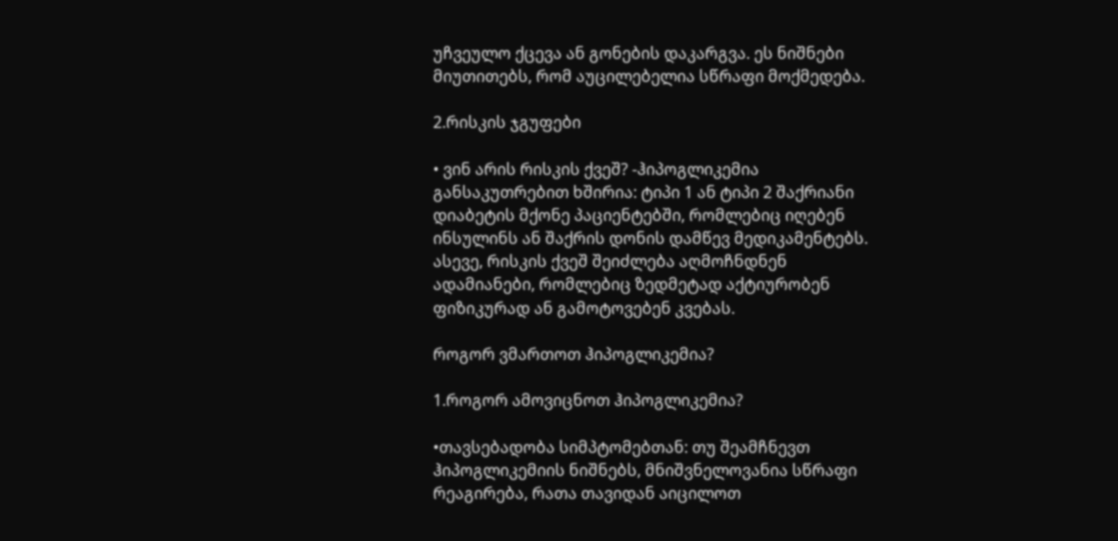უჩვეულო ქცევა ან გონების დაკარგვა. ეს ნიშნები მიუთითებს, რომ აუცილებელია სწრაფი მოქმედება.

2.რისკის ჯგუფები

• ვინ არის რისკის ქვეშ? -ჰიპოგლიკემია განსაკუთრებით ხშირია: ტიპი 1 ან ტიპი 2 შაქრიანი დიაბეტის მქონე პაციენტებში, რომლებიც იღებენ ინსულინს ან შაქრის დონის დამწევ მედიკამენტებს. ასევე, რისკის ქვეშ შეიძლება აღმოჩნდნენ ადამიანები, რომლებიც ზედმეტად აქტიურობენ ფიზიკურად ან გამოტოვებენ კვებას.

როგორ ვმართოთ ჰიპოგლიკემია?

1.როგორ ამოვიცნოთ ჰიპოგლიკემია?

•თავსებადობა სიმპტომებთან: თუ შეამჩნევთ ჰიპოგლიკემიის ნიშნებს, მნიშვნელოვანია სწრაფი რეაგირება, რათა თავიდან აიცილოთ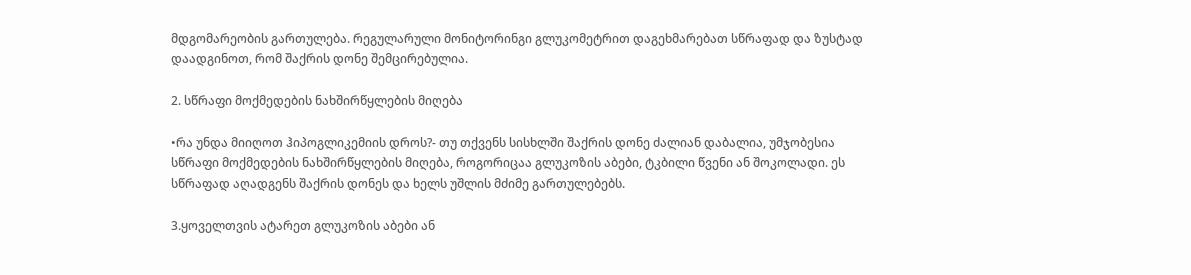მდგომარეობის გართულება. რეგულარული მონიტორინგი გლუკომეტრით დაგეხმარებათ სწრაფად და ზუსტად დაადგინოთ, რომ შაქრის დონე შემცირებულია.

2. სწრაფი მოქმედების ნახშირწყლების მიღება

•რა უნდა მიიღოთ ჰიპოგლიკემიის დროს?- თუ თქვენს სისხლში შაქრის დონე ძალიან დაბალია, უმჯობესია სწრაფი მოქმედების ნახშირწყლების მიღება, როგორიცაა გლუკოზის აბები, ტკბილი წვენი ან შოკოლადი. ეს სწრაფად აღადგენს შაქრის დონეს და ხელს უშლის მძიმე გართულებებს.

3.ყოველთვის ატარეთ გლუკოზის აბები ან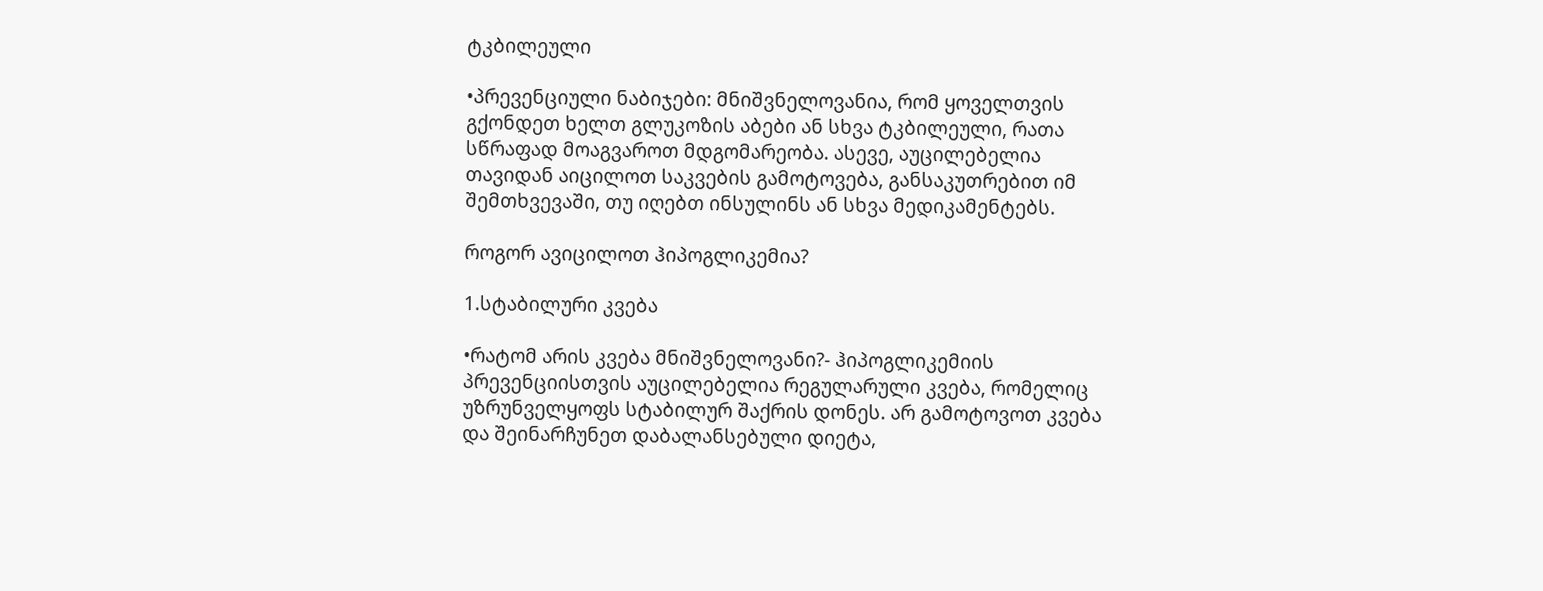ტკბილეული

•პრევენციული ნაბიჯები: მნიშვნელოვანია, რომ ყოველთვის გქონდეთ ხელთ გლუკოზის აბები ან სხვა ტკბილეული, რათა სწრაფად მოაგვაროთ მდგომარეობა. ასევე, აუცილებელია თავიდან აიცილოთ საკვების გამოტოვება, განსაკუთრებით იმ შემთხვევაში, თუ იღებთ ინსულინს ან სხვა მედიკამენტებს.

როგორ ავიცილოთ ჰიპოგლიკემია?

1.სტაბილური კვება

•რატომ არის კვება მნიშვნელოვანი?- ჰიპოგლიკემიის პრევენციისთვის აუცილებელია რეგულარული კვება, რომელიც უზრუნველყოფს სტაბილურ შაქრის დონეს. არ გამოტოვოთ კვება და შეინარჩუნეთ დაბალანსებული დიეტა,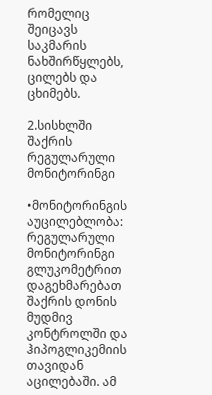რომელიც შეიცავს საკმარის ნახშირწყლებს, ცილებს და ცხიმებს.

2.სისხლში შაქრის რეგულარული მონიტორინგი

•მონიტორინგის აუცილებლობა: რეგულარული მონიტორინგი გლუკომეტრით დაგეხმარებათ შაქრის დონის მუდმივ კონტროლში და ჰიპოგლიკემიის თავიდან აცილებაში. ამ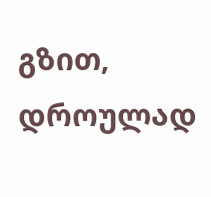გზით, დროულად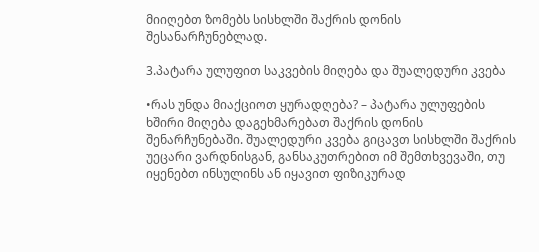მიიღებთ ზომებს სისხლში შაქრის დონის შესანარჩუნებლად.

3.პატარა ულუფით საკვების მიღება და შუალედური კვება

•რას უნდა მიაქციოთ ყურადღება? – პატარა ულუფების ხშირი მიღება დაგეხმარებათ შაქრის დონის შენარჩუნებაში. შუალედური კვება გიცავთ სისხლში შაქრის უეცარი ვარდნისგან, განსაკუთრებით იმ შემთხვევაში, თუ იყენებთ ინსულინს ან იყავით ფიზიკურად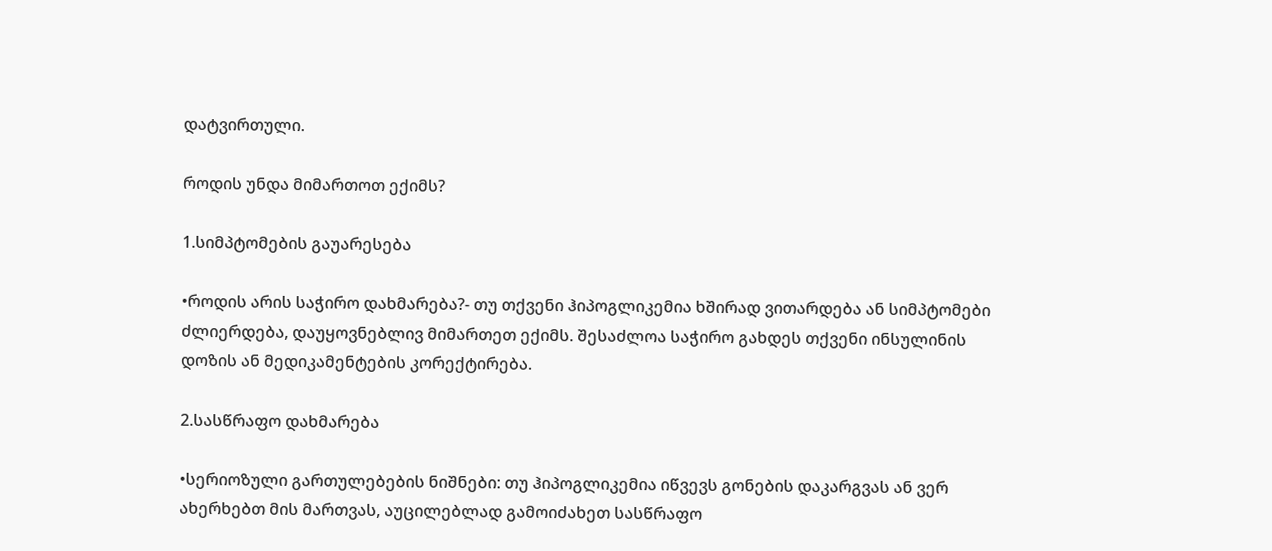დატვირთული.

როდის უნდა მიმართოთ ექიმს?

1.სიმპტომების გაუარესება

•როდის არის საჭირო დახმარება?- თუ თქვენი ჰიპოგლიკემია ხშირად ვითარდება ან სიმპტომები ძლიერდება, დაუყოვნებლივ მიმართეთ ექიმს. შესაძლოა საჭირო გახდეს თქვენი ინსულინის დოზის ან მედიკამენტების კორექტირება.

2.სასწრაფო დახმარება

•სერიოზული გართულებების ნიშნები: თუ ჰიპოგლიკემია იწვევს გონების დაკარგვას ან ვერ ახერხებთ მის მართვას, აუცილებლად გამოიძახეთ სასწრაფო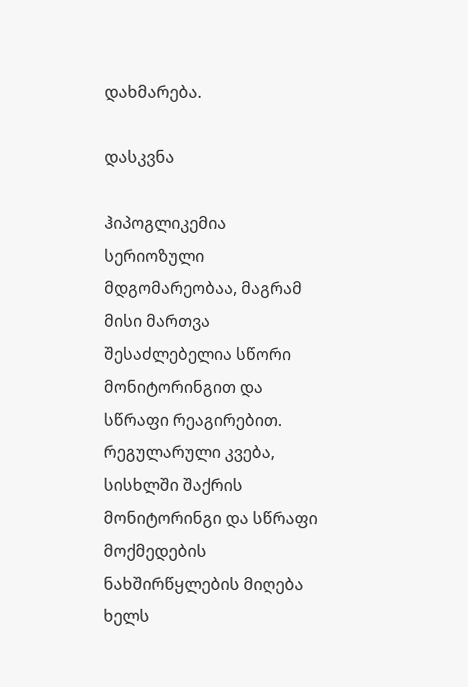დახმარება.

დასკვნა

ჰიპოგლიკემია სერიოზული მდგომარეობაა, მაგრამ მისი მართვა შესაძლებელია სწორი მონიტორინგით და სწრაფი რეაგირებით. რეგულარული კვება, სისხლში შაქრის მონიტორინგი და სწრაფი მოქმედების ნახშირწყლების მიღება ხელს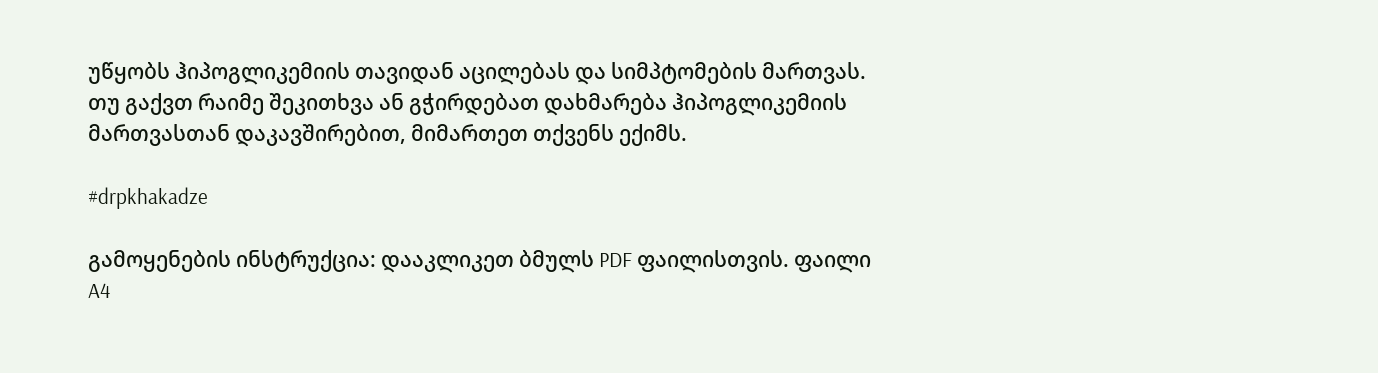უწყობს ჰიპოგლიკემიის თავიდან აცილებას და სიმპტომების მართვას. თუ გაქვთ რაიმე შეკითხვა ან გჭირდებათ დახმარება ჰიპოგლიკემიის მართვასთან დაკავშირებით, მიმართეთ თქვენს ექიმს.

#drpkhakadze

გამოყენების ინსტრუქცია: დააკლიკეთ ბმულს PDF ფაილისთვის. ფაილი A4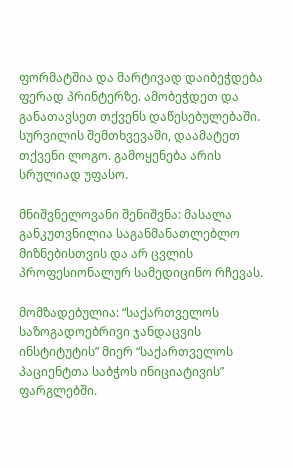ფორმატშია და მარტივად დაიბეჭდება ფერად პრინტერზე. ამობეჭდეთ და განათავსეთ თქვენს დაწესებულებაში. სურვილის შემთხვევაში, დაამატეთ თქვენი ლოგო. გამოყენება არის სრულიად უფასო.

მნიშვნელოვანი შენიშვნა: მასალა განკუთვნილია საგანმანათლებლო მიზნებისთვის და არ ცვლის პროფესიონალურ სამედიცინო რჩევას.

მომზადებულია: “საქართველოს საზოგადოებრივი ჯანდაცვის ინსტიტუტის” მიერ “საქართველოს პაციენტთა საბჭოს ინიციატივის” ფარგლებში.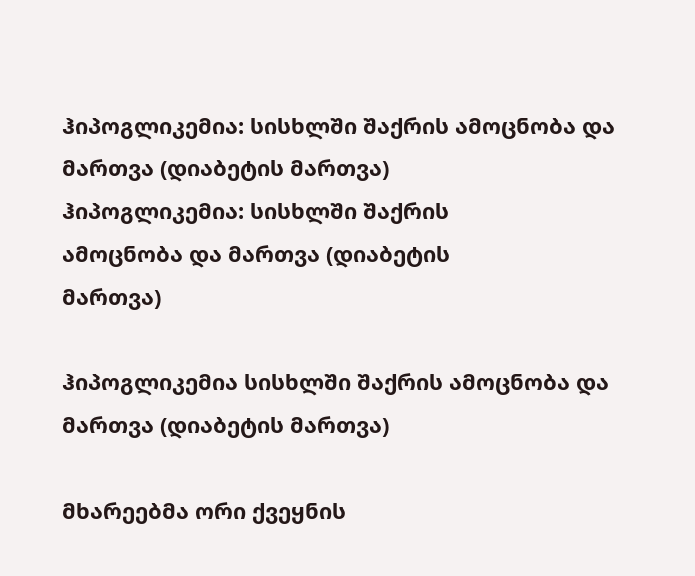ჰიპოგლიკემია: სისხლში შაქრის ამოცნობა და მართვა (დიაბეტის მართვა)
ჰიპოგლიკემია: სისხლში შაქრის
ამოცნობა და მართვა (დიაბეტის
მართვა)

ჰიპოგლიკემია სისხლში შაქრის ამოცნობა და მართვა (დიაბეტის მართვა)

მხარეებმა ორი ქვეყნის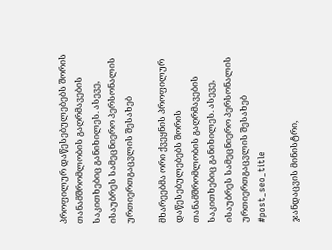პროფილურ დაწესებულებებს შორის თანამშრომლობის გაღრმავების საკითხებიც განიხილეს. ასევე, ისაუბრეს სამეცნიერო პერსონალის ურთიერთგაცვლის შესახებ

მხარეებმა ორი ქვეყნის პროფილურ დაწესებულებებს შორის თანამშრომლობის გაღრმავების საკითხებიც განიხილეს. ასევე, ისაუბრეს სამეცნიერო პერსონალის ურთიერთგაცვლის შესახებ
#post_seo_title

ჯანდაცვის მინისტრი,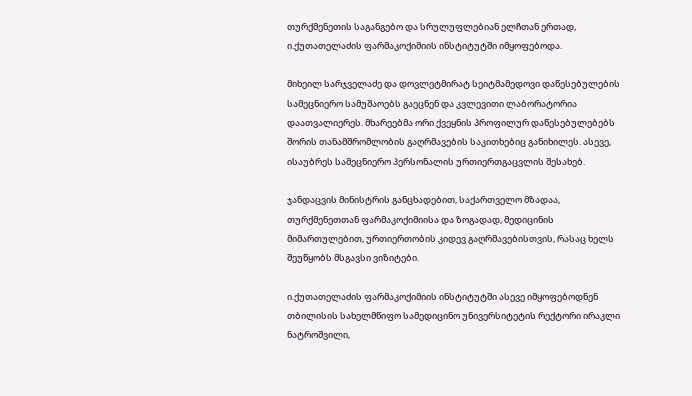თურქმენეთის საგანგებო და სრულუფლებიან ელჩთან ერთად, ი.ქუთათელაძის ფარმაკოქიმიის ინსტიტუტში იმყოფებოდა.

მიხეილ სარჯველაძე და დოვლეტმირატ სეიტმამედოვი დაწესებულების სამეცნიერო სამუშაოებს გაეცნენ და კვლევითი ლაბორატორია დაათვალიერეს. მხარეებმა ორი ქვეყნის პროფილურ დაწესებულებებს შორის თანამშრომლობის გაღრმავების საკითხებიც განიხილეს. ასევე, ისაუბრეს სამეცნიერო პერსონალის ურთიერთგაცვლის შესახებ.

ჯანდაცვის მინისტრის განცხადებით, საქართველო მზადაა, თურქმენეთთან ფარმაკოქიმიისა და ზოგადად, მედიცინის მიმართულებით, ურთიერთობის კიდევ გაღრმავებისთვის, რასაც ხელს შეუწყობს მსგავსი ვიზიტები.

ი.ქუთათელაძის ფარმაკოქიმიის ინსტიტუტში ასევე იმყოფებოდნენ თბილისის სახელმწიფო სამედიცინო უნივერსიტეტის რექტორი ირაკლი ნატროშვილი,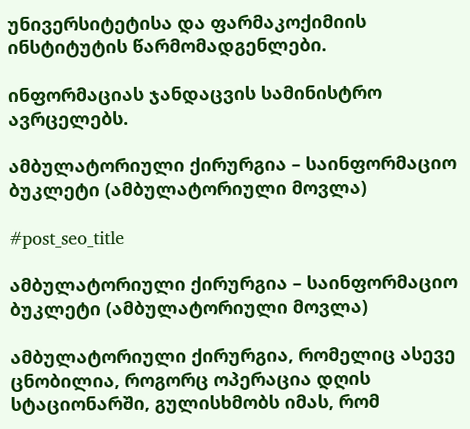უნივერსიტეტისა და ფარმაკოქიმიის ინსტიტუტის წარმომადგენლები.

ინფორმაციას ჯანდაცვის სამინისტრო ავრცელებს.

ამბულატორიული ქირურგია – საინფორმაციო ბუკლეტი (ამბულატორიული მოვლა)

#post_seo_title

ამბულატორიული ქირურგია – საინფორმაციო ბუკლეტი (ამბულატორიული მოვლა)

ამბულატორიული ქირურგია, რომელიც ასევე ცნობილია, როგორც ოპერაცია დღის სტაციონარში, გულისხმობს იმას, რომ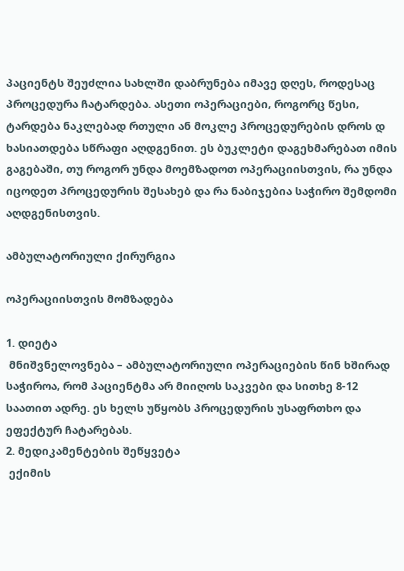პაციენტს შეუძლია სახლში დაბრუნება იმავე დღეს, როდესაც პროცედურა ჩატარდება. ასეთი ოპერაციები, როგორც წესი, ტარდება ნაკლებად რთული ან მოკლე პროცედურების დროს დ ხასიათდება სწრაფი აღდგენით. ეს ბუკლეტი დაგეხმარებათ იმის გაგებაში, თუ როგორ უნდა მოემზადოთ ოპერაციისთვის, რა უნდა იცოდეთ პროცედურის შესახებ და რა ნაბიჯებია საჭირო შემდომი აღდგენისთვის.

ამბულატორიული ქირურგია

ოპერაციისთვის მომზადება

1. დიეტა
 მნიშვნელოვნება – ამბულატორიული ოპერაციების წინ ხშირად საჭიროა, რომ პაციენტმა არ მიიღოს საკვები და სითხე 8-12 საათით ადრე. ეს ხელს უწყობს პროცედურის უსაფრთხო და ეფექტურ ჩატარებას.
2. მედიკამენტების შეწყვეტა
 ექიმის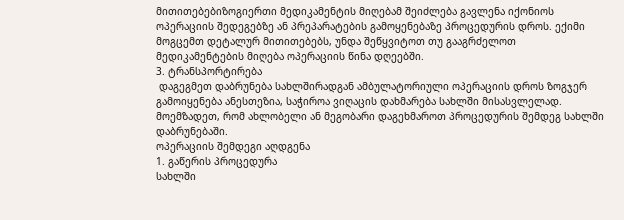მითითებებიზოგიერთი მედიკამენტის მიღებამ შეიძლება გავლენა იქონიოს ოპერაციის შედეგებზე ან პრეპარატების გამოყენებაზე პროცედურის დროს. ექიმი მოგცემთ დეტალურ მითითებებს, უნდა შეწყვიტოთ თუ გააგრძელოთ მედიკამენტების მიღება ოპერაციის წინა დღეებში.
3. ტრანსპორტირება
 დაგეგმეთ დაბრუნება სახლშირადგან ამბულატორიული ოპერაციის დროს ზოგჯერ გამოიყენება ანესთეზია, საჭიროა ვიღაცის დახმარება სახლში მისასვლელად. მოემზადეთ, რომ ახლობელი ან მეგობარი დაგეხმაროთ პროცედურის შემდეგ სახლში დაბრუნებაში.
ოპერაციის შემდეგი აღდგენა
1. გაწერის პროცედურა
სახლში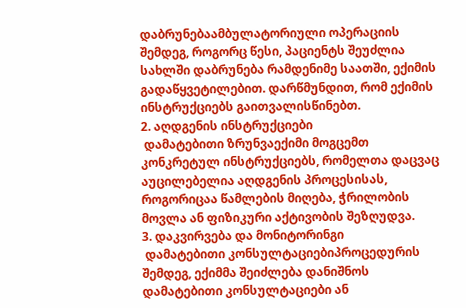დაბრუნებაამბულატორიული ოპერაციის შემდეგ, როგორც წესი, პაციენტს შეუძლია სახლში დაბრუნება რამდენიმე საათში, ექიმის გადაწყვეტილებით. დარწმუნდით, რომ ექიმის ინსტრუქციებს გაითვალისწინებთ.
2. აღდგენის ინსტრუქციები
 დამატებითი ზრუნვაექიმი მოგცემთ კონკრეტულ ინსტრუქციებს, რომელთა დაცვაც აუცილებელია აღდგენის პროცესისას, როგორიცაა წამლების მიღება, ჭრილობის მოვლა ან ფიზიკური აქტივობის შეზღუდვა.
3. დაკვირვება და მონიტორინგი
 დამატებითი კონსულტაციებიპროცედურის შემდეგ, ექიმმა შეიძლება დანიშნოს დამატებითი კონსულტაციები ან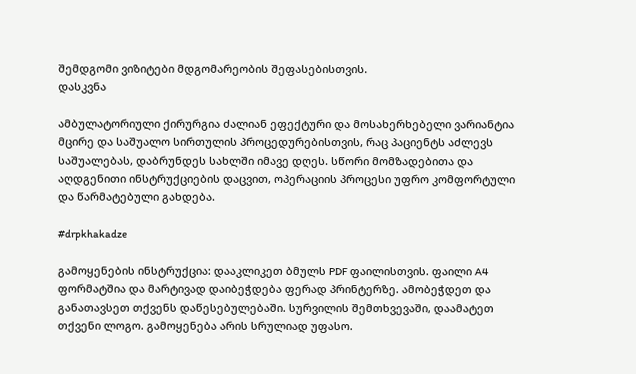შემდგომი ვიზიტები მდგომარეობის შეფასებისთვის.
დასკვნა

ამბულატორიული ქირურგია ძალიან ეფექტური და მოსახერხებელი ვარიანტია მცირე და საშუალო სირთულის პროცედურებისთვის, რაც პაციენტს აძლევს საშუალებას, დაბრუნდეს სახლში იმავე დღეს. სწორი მომზადებითა და აღდგენითი ინსტრუქციების დაცვით, ოპერაციის პროცესი უფრო კომფორტული და წარმატებული გახდება.

#drpkhakadze

გამოყენების ინსტრუქცია: დააკლიკეთ ბმულს PDF ფაილისთვის. ფაილი A4 ფორმატშია და მარტივად დაიბეჭდება ფერად პრინტერზე. ამობეჭდეთ და განათავსეთ თქვენს დაწესებულებაში. სურვილის შემთხვევაში, დაამატეთ თქვენი ლოგო. გამოყენება არის სრულიად უფასო.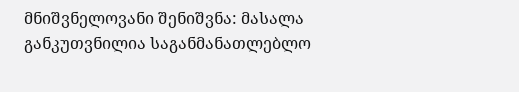მნიშვნელოვანი შენიშვნა: მასალა განკუთვნილია საგანმანათლებლო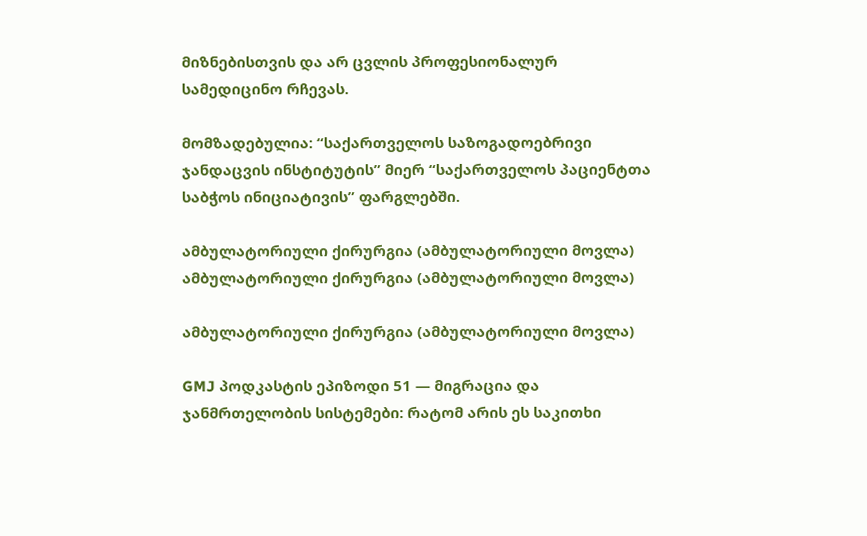მიზნებისთვის და არ ცვლის პროფესიონალურ სამედიცინო რჩევას.

მომზადებულია: “საქართველოს საზოგადოებრივი ჯანდაცვის ინსტიტუტის” მიერ “საქართველოს პაციენტთა საბჭოს ინიციატივის” ფარგლებში.

ამბულატორიული ქირურგია (ამბულატორიული მოვლა)
ამბულატორიული ქირურგია (ამბულატორიული მოვლა)

ამბულატორიული ქირურგია (ამბულატორიული მოვლა)

GMJ პოდკასტის ეპიზოდი 51 — მიგრაცია და ჯანმრთელობის სისტემები: რატომ არის ეს საკითხი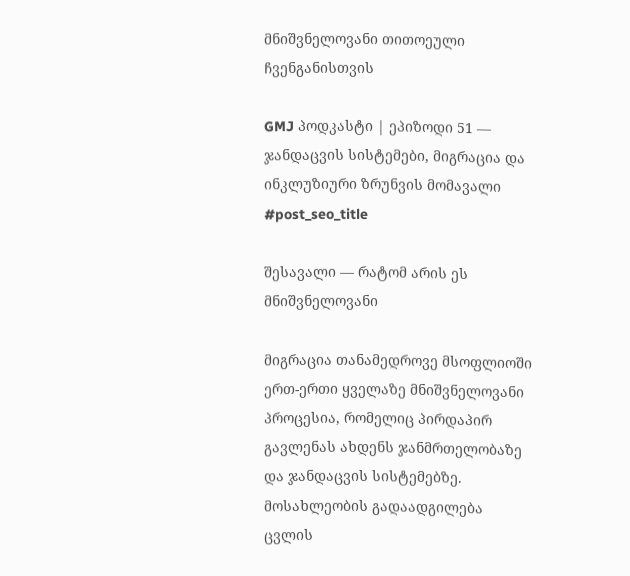მნიშვნელოვანი თითოეული ჩვენგანისთვის

GMJ პოდკასტი | ეპიზოდი 51 — ჯანდაცვის სისტემები, მიგრაცია და ინკლუზიური ზრუნვის მომავალი
#post_seo_title

შესავალი — რატომ არის ეს მნიშვნელოვანი

მიგრაცია თანამედროვე მსოფლიოში ერთ-ერთი ყველაზე მნიშვნელოვანი პროცესია, რომელიც პირდაპირ გავლენას ახდენს ჯანმრთელობაზე და ჯანდაცვის სისტემებზე. მოსახლეობის გადაადგილება ცვლის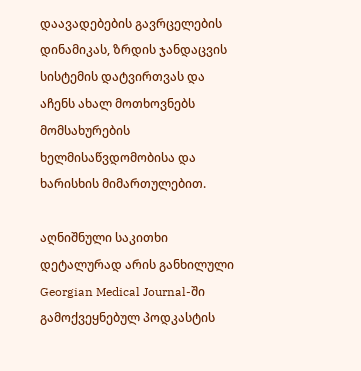დაავადებების გავრცელების დინამიკას, ზრდის ჯანდაცვის სისტემის დატვირთვას და აჩენს ახალ მოთხოვნებს მომსახურების ხელმისაწვდომობისა და ხარისხის მიმართულებით.

აღნიშნული საკითხი დეტალურად არის განხილული Georgian Medical Journal-ში გამოქვეყნებულ პოდკასტის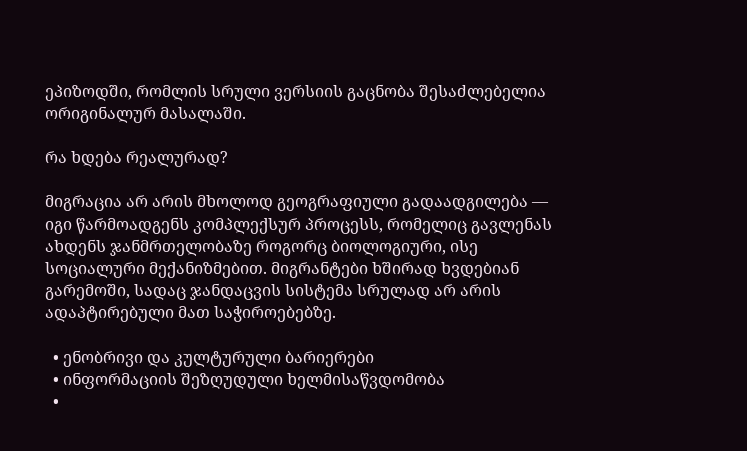ეპიზოდში, რომლის სრული ვერსიის გაცნობა შესაძლებელია ორიგინალურ მასალაში.

რა ხდება რეალურად?

მიგრაცია არ არის მხოლოდ გეოგრაფიული გადაადგილება — იგი წარმოადგენს კომპლექსურ პროცესს, რომელიც გავლენას ახდენს ჯანმრთელობაზე როგორც ბიოლოგიური, ისე სოციალური მექანიზმებით. მიგრანტები ხშირად ხვდებიან გარემოში, სადაც ჯანდაცვის სისტემა სრულად არ არის ადაპტირებული მათ საჭიროებებზე.

  • ენობრივი და კულტურული ბარიერები
  • ინფორმაციის შეზღუდული ხელმისაწვდომობა
  •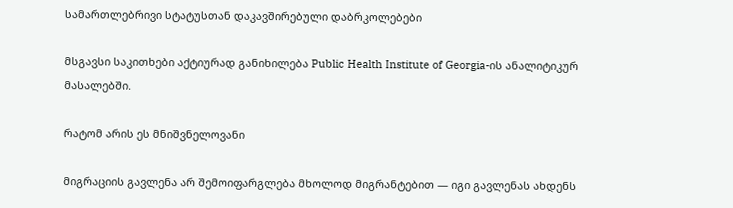სამართლებრივი სტატუსთან დაკავშირებული დაბრკოლებები

მსგავსი საკითხები აქტიურად განიხილება Public Health Institute of Georgia-ის ანალიტიკურ მასალებში.

რატომ არის ეს მნიშვნელოვანი

მიგრაციის გავლენა არ შემოიფარგლება მხოლოდ მიგრანტებით — იგი გავლენას ახდენს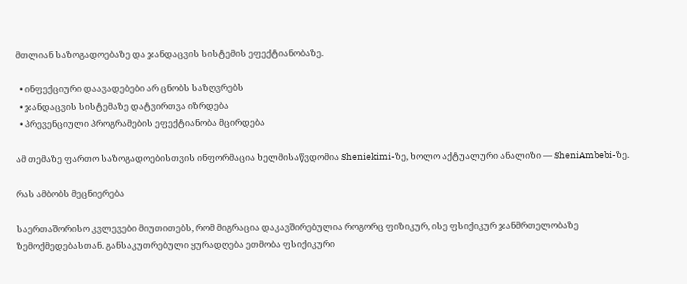მთლიან საზოგადოებაზე და ჯანდაცვის სისტემის ეფექტიანობაზე.

  • ინფექციური დაავადებები არ ცნობს საზღვრებს
  • ჯანდაცვის სისტემაზე დატვირთვა იზრდება
  • პრევენციული პროგრამების ეფექტიანობა მცირდება

ამ თემაზე ფართო საზოგადოებისთვის ინფორმაცია ხელმისაწვდომია Sheniekimi-ზე, ხოლო აქტუალური ანალიზი — SheniAmbebi-ზე.

რას ამბობს მეცნიერება

საერთაშორისო კვლევები მიუთითებს, რომ მიგრაცია დაკავშირებულია როგორც ფიზიკურ, ისე ფსიქიკურ ჯანმრთელობაზე ზემოქმედებასთან. განსაკუთრებული ყურადღება ეთმობა ფსიქიკური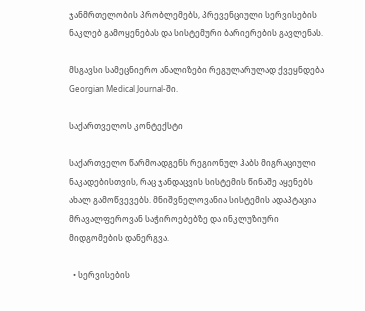ჯანმრთელობის პრობლემებს, პრევენციული სერვისების ნაკლებ გამოყენებას და სისტემური ბარიერების გავლენას.

მსგავსი სამეცნიერო ანალიზები რეგულარულად ქვეყნდება Georgian Medical Journal-ში.

საქართველოს კონტექსტი

საქართველო წარმოადგენს რეგიონულ ჰაბს მიგრაციული ნაკადებისთვის, რაც ჯანდაცვის სისტემის წინაშე აყენებს ახალ გამოწვევებს. მნიშვნელოვანია სისტემის ადაპტაცია მრავალფეროვან საჭიროებებზე და ინკლუზიური მიდგომების დანერგვა.

  • სერვისების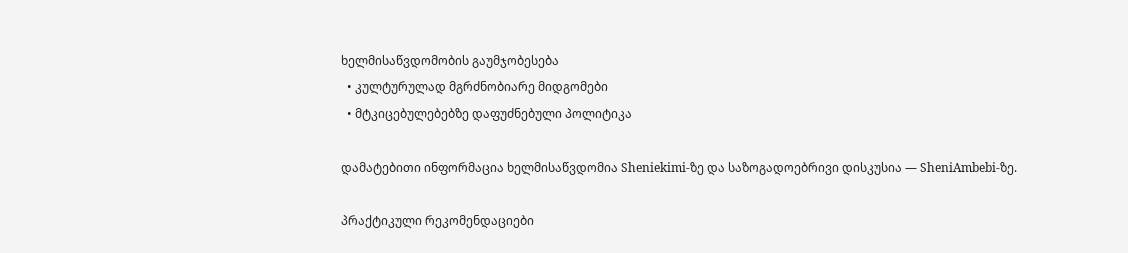ხელმისაწვდომობის გაუმჯობესება
  • კულტურულად მგრძნობიარე მიდგომები
  • მტკიცებულებებზე დაფუძნებული პოლიტიკა

დამატებითი ინფორმაცია ხელმისაწვდომია Sheniekimi-ზე და საზოგადოებრივი დისკუსია — SheniAmbebi-ზე.

პრაქტიკული რეკომენდაციები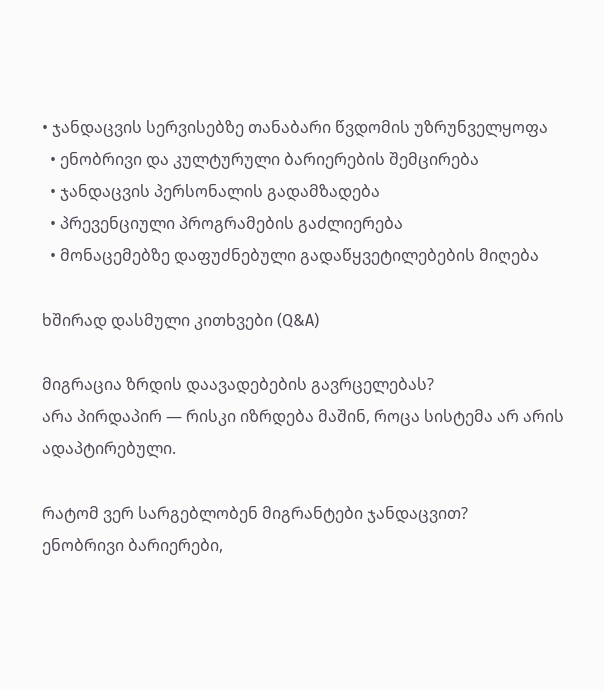• ჯანდაცვის სერვისებზე თანაბარი წვდომის უზრუნველყოფა
  • ენობრივი და კულტურული ბარიერების შემცირება
  • ჯანდაცვის პერსონალის გადამზადება
  • პრევენციული პროგრამების გაძლიერება
  • მონაცემებზე დაფუძნებული გადაწყვეტილებების მიღება

ხშირად დასმული კითხვები (Q&A)

მიგრაცია ზრდის დაავადებების გავრცელებას?
არა პირდაპირ — რისკი იზრდება მაშინ, როცა სისტემა არ არის ადაპტირებული.

რატომ ვერ სარგებლობენ მიგრანტები ჯანდაცვით?
ენობრივი ბარიერები,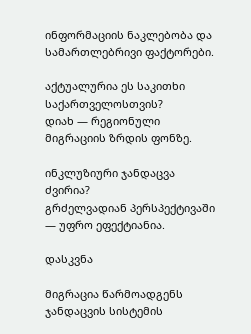ინფორმაციის ნაკლებობა და სამართლებრივი ფაქტორები.

აქტუალურია ეს საკითხი საქართველოსთვის?
დიახ — რეგიონული მიგრაციის ზრდის ფონზე.

ინკლუზიური ჯანდაცვა ძვირია?
გრძელვადიან პერსპექტივაში — უფრო ეფექტიანია.

დასკვნა

მიგრაცია წარმოადგენს ჯანდაცვის სისტემის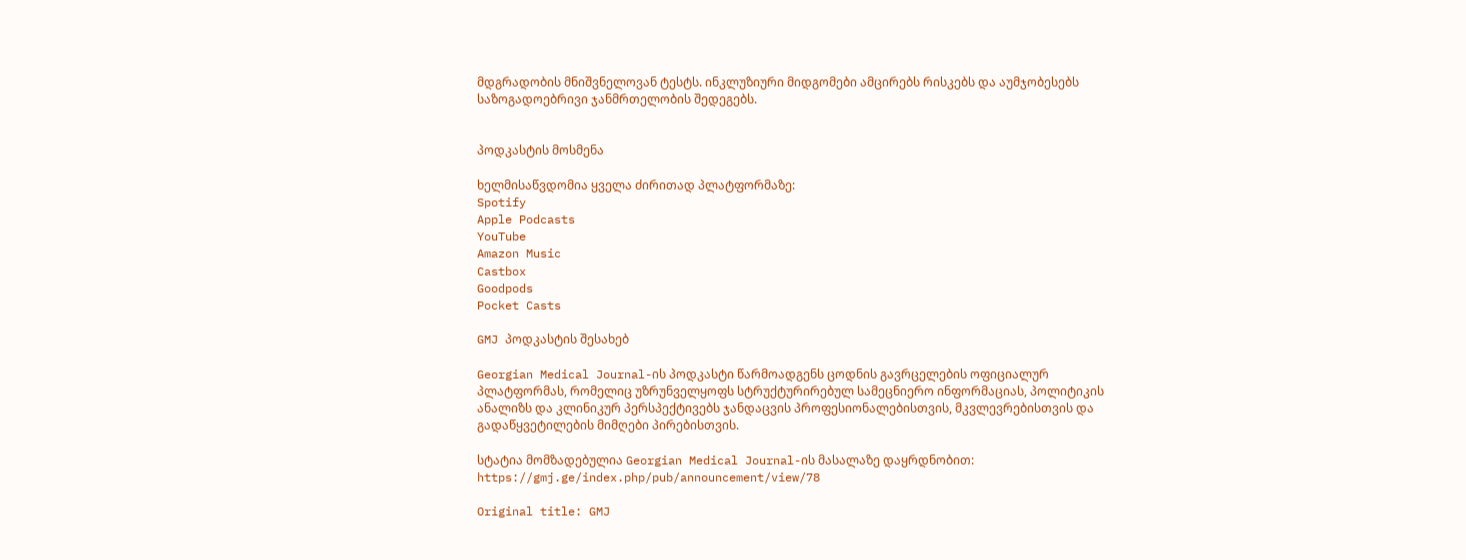მდგრადობის მნიშვნელოვან ტესტს. ინკლუზიური მიდგომები ამცირებს რისკებს და აუმჯობესებს საზოგადოებრივი ჯანმრთელობის შედეგებს.


პოდკასტის მოსმენა

ხელმისაწვდომია ყველა ძირითად პლატფორმაზე:
Spotify
Apple Podcasts
YouTube
Amazon Music
Castbox
Goodpods
Pocket Casts

GMJ პოდკასტის შესახებ

Georgian Medical Journal-ის პოდკასტი წარმოადგენს ცოდნის გავრცელების ოფიციალურ პლატფორმას, რომელიც უზრუნველყოფს სტრუქტურირებულ სამეცნიერო ინფორმაციას, პოლიტიკის ანალიზს და კლინიკურ პერსპექტივებს ჯანდაცვის პროფესიონალებისთვის, მკვლევრებისთვის და გადაწყვეტილების მიმღები პირებისთვის.

სტატია მომზადებულია Georgian Medical Journal-ის მასალაზე დაყრდნობით:
https://gmj.ge/index.php/pub/announcement/view/78

Original title: GMJ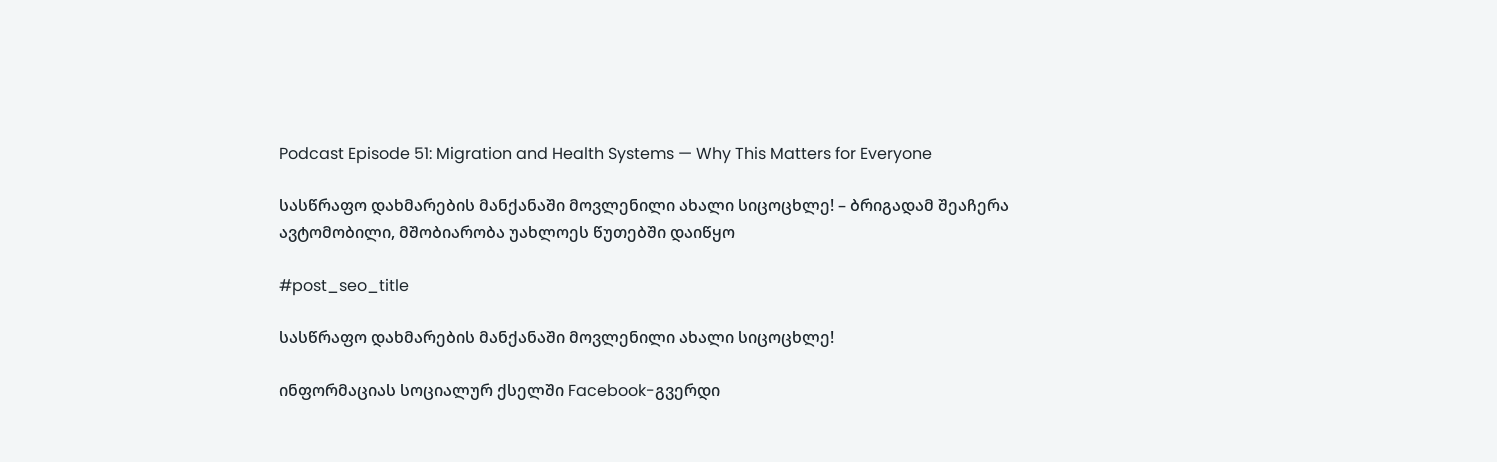Podcast Episode 51: Migration and Health Systems — Why This Matters for Everyone

სასწრაფო დახმარების მანქანაში მოვლენილი ახალი სიცოცხლე! – ბრიგადამ შეაჩერა ავტომობილი, მშობიარობა უახლოეს წუთებში დაიწყო

#post_seo_title

სასწრაფო დახმარების მანქანაში მოვლენილი ახალი სიცოცხლე!

ინფორმაციას სოციალურ ქსელში Facebook-გვერდი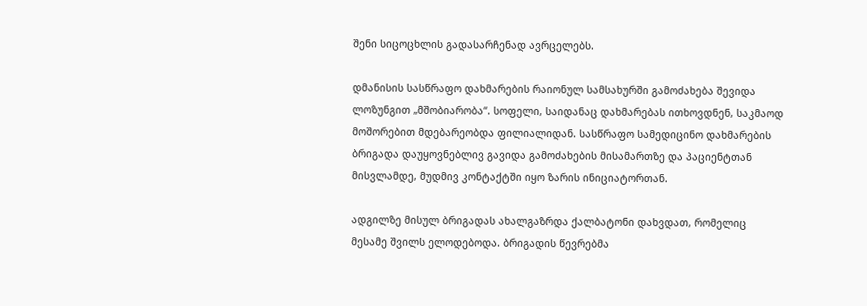შენი სიცოცხლის გადასარჩენად ავრცელებს.

დმანისის სასწრაფო დახმარების რაიონულ სამსახურში გამოძახება შევიდა ლოზუნგით „მშობიარობა“. სოფელი, საიდანაც დახმარებას ითხოვდნენ, საკმაოდ მოშორებით მდებარეობდა ფილიალიდან. სასწრაფო სამედიცინო დახმარების ბრიგადა დაუყოვნებლივ გავიდა გამოძახების მისამართზე და პაციენტთან მისვლამდე, მუდმივ კონტაქტში იყო ზარის ინიციატორთან.

ადგილზე მისულ ბრიგადას ახალგაზრდა ქალბატონი დახვდათ, რომელიც მესამე შვილს ელოდებოდა. ბრიგადის წევრებმა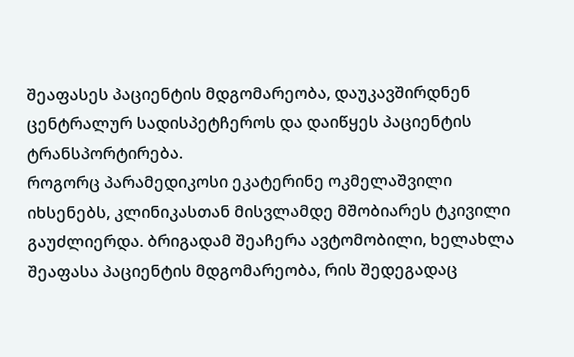შეაფასეს პაციენტის მდგომარეობა, დაუკავშირდნენ ცენტრალურ სადისპეტჩეროს და დაიწყეს პაციენტის ტრანსპორტირება.
როგორც პარამედიკოსი ეკატერინე ოკმელაშვილი იხსენებს, კლინიკასთან მისვლამდე მშობიარეს ტკივილი გაუძლიერდა. ბრიგადამ შეაჩერა ავტომობილი, ხელახლა შეაფასა პაციენტის მდგომარეობა, რის შედეგადაც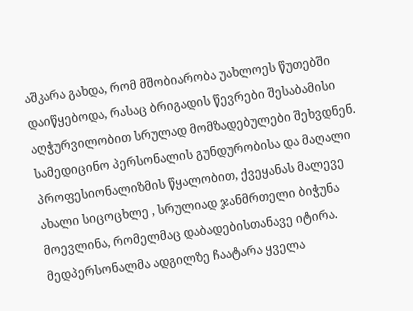აშკარა გახდა, რომ მშობიარობა უახლოეს წუთებში დაიწყებოდა, რასაც ბრიგადის წევრები შესაბამისი აღჭურვილობით სრულად მომზადებულები შეხვდნენ.
სამედიცინო პერსონალის გუნდურობისა და მაღალი პროფესიონალიზმის წყალობით, ქვეყანას მალევე ახალი სიცოცხლე , სრულიად ჯანმრთელი ბიჭუნა მოევლინა, რომელმაც დაბადებისთანავე იტირა. მედპერსონალმა ადგილზე ჩაატარა ყველა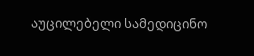აუცილებელი სამედიცინო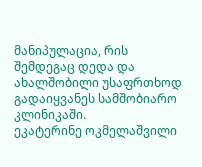მანიპულაცია, რის შემდეგაც დედა და ახალშობილი უსაფრთხოდ გადაიყვანეს სამშობიარო კლინიკაში.
ეკატერინე ოკმელაშვილი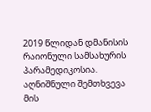2019 წლიდან დმანისის რაიონული სამსახურის პარამედიკოსია. აღნიშნული შემთხვევა მის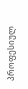პროფესიულ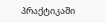პრაქტიკაში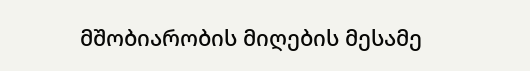მშობიარობის მიღების მესამე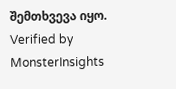შემთხვევა იყო.
Verified by MonsterInsights